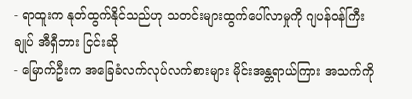- ရာထူးက နုတ်ထွက်နိုင်သည်ဟု သတင်းများထွက်ပေါ်လာမှုကို ဂျပန်ဝန်ကြီးချုပ် အီရှီဘား ငြင်းဆို
- မြောက်ဦးက အခြေခံလက်လုပ်လက်စားများ မိုင်းအန္တရာယ်ကြား အသက်ကို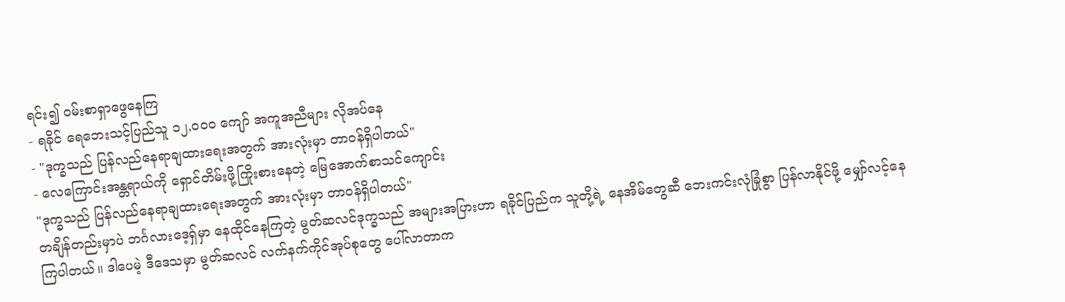ရင်း၍ ဝမ်းစာရှာဖွေနေကြ
- ရခိုင် ရေဘေးသင့်ပြည်သူ ၁၂,၀၀၀ ကျော် အကူအညီများ လိုအပ်နေ
- "ဒုက္ခသည် ပြန်လည်နေရာချထားရေးအတွက် အားလုံးမှာ တာဝန်ရှိပါတယ်"
- လေကြောင်းအန္တရာယ်ကို ရှောင်တိမ်းဖို့ကြိုးစားနေတဲ့ မြေအောက်စာသင်ကျောင်း
"ဒုက္ခသည် ပြန်လည်နေရာချထားရေးအတွက် အားလုံးမှာ တာဝန်ရှိပါတယ်"
တချိန်တည်းမှာပဲ ဘင်္ဂလားဒေ့ရှ်မှာ နေထိုင်နေကြတဲ့ မွတ်ဆလင်ဒုက္ခသည် အများအပြားဟာ ရခိုင်ပြည်က သူတို့ရဲ့ နေအိမ်တွေဆီ ဘေးကင်းလုံခြုံစွာ ပြန်လာနိုင်ဖို့ မျှော်လင့်နေကြပါတယ်။ ဒါပေမဲ့ ဒီဒေသမှာ မွတ်ဆလင် လက်နက်ကိုင်အုပ်စုတွေ ပေါ်လာတာက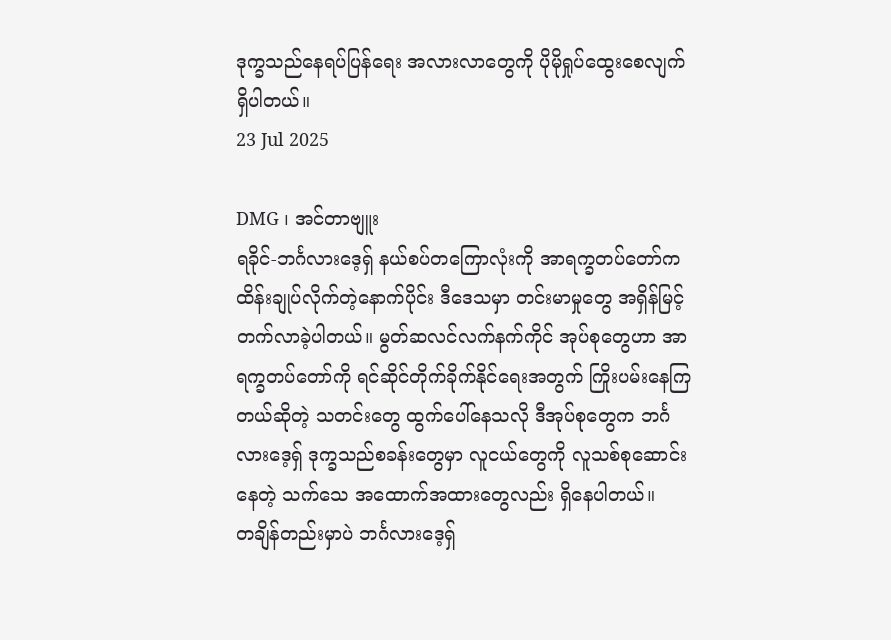ဒုက္ခသည်နေရပ်ပြန်ရေး အလားလာတွေကို ပိုမိုရှုပ်ထွေးစေလျက် ရှိပါတယ်။
23 Jul 2025

DMG ၊ အင်တာဗျူး
ရခိုင်-ဘင်္ဂလားဒေ့ရှ် နယ်စပ်တကြောလုံးကို အာရက္ခတပ်တော်က ထိန်းချုပ်လိုက်တဲ့နောက်ပိုင်း ဒီဒေသမှာ တင်းမာမှုတွေ အရှိန်မြင့်တက်လာခဲ့ပါတယ်။ မွတ်ဆလင်လက်နက်ကိုင် အုပ်စုတွေဟာ အာရက္ခတပ်တော်ကို ရင်ဆိုင်တိုက်ခိုက်နိုင်ရေးအတွက် ကြိုးပမ်းနေကြတယ်ဆိုတဲ့ သတင်းတွေ ထွက်ပေါ်နေသလို ဒီအုပ်စုတွေက ဘင်္ဂလားဒေ့ရှ် ဒုက္ခသည်စခန်းတွေမှာ လူငယ်တွေကို လူသစ်စုဆောင်းနေတဲ့ သက်သေ အထောက်အထားတွေလည်း ရှိနေပါတယ်။
တချိန်တည်းမှာပဲ ဘင်္ဂလားဒေ့ရှ်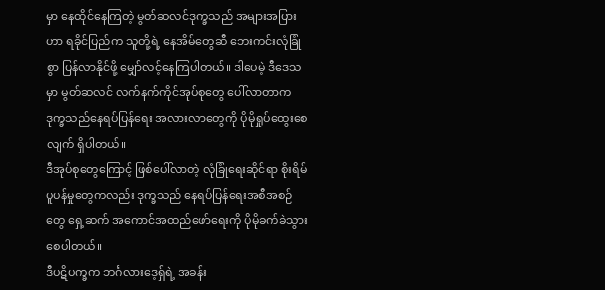မှာ နေထိုင်နေကြတဲ့ မွတ်ဆလင်ဒုက္ခသည် အများအပြားဟာ ရခိုင်ပြည်က သူတို့ရဲ့ နေအိမ်တွေဆီ ဘေးကင်းလုံခြုံစွာ ပြန်လာနိုင်ဖို့ မျှော်လင့်နေကြပါတယ်။ ဒါပေမဲ့ ဒီဒေသမှာ မွတ်ဆလင် လက်နက်ကိုင်အုပ်စုတွေ ပေါ်လာတာက ဒုက္ခသည်နေရပ်ပြန်ရေး အလားလာတွေကို ပိုမိုရှုပ်ထွေးစေလျက် ရှိပါတယ်။
ဒီအုပ်စုတွေကြောင့် ဖြစ်ပေါ်လာတဲ့ လုံခြုံရေးဆိုင်ရာ စိုးရိမ်ပူပန်မှုတွေကလည်း ဒုက္ခသည် နေရပ်ပြန်ရေးအစီအစဉ်တွေ ရှေ့ဆက် အကောင်အထည်ဖော်ရေးကို ပိုမိုခက်ခဲသွားစေပါတယ်။
ဒီပဋိပက္ခက ဘင်္ဂလားဒေ့ရှ်ရဲ့ အခန်း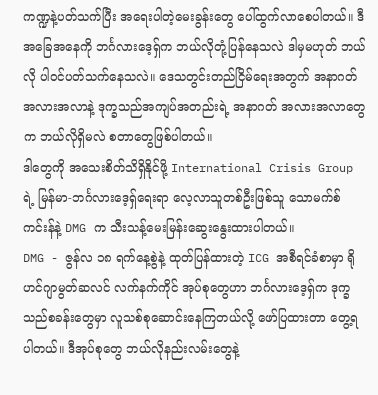ကဏ္ဍနဲ့ပတ်သက်ပြီး အရေးပါတဲ့မေးခွန်းတွေ ပေါ်ထွက်လာစေပါတယ်။ ဒီအခြေအနေကို ဘင်္ဂလားဒေ့ရှ်က ဘယ်လိုတုံ့ပြန်နေသလဲ ဒါမှမဟုတ် ဘယ်လို ပါဝင်ပတ်သက်နေသလဲ။ ဒေသတွင်းတည်ငြိမ်ရေးအတွက် အနာဂတ်အလားအလာနဲ့ ဒုက္ခသည်အကျပ်အတည်းရဲ့ အနာဂတ် အလားအလာတွေက ဘယ်လိုရှိမလဲ စတာတွေဖြစ်ပါတယ်။
ဒါတွေကို အသေးစိတ်သိရှိနိုင်ဖို့ International Crisis Group ရဲ့ မြန်မာ-ဘင်္ဂလားဒေ့ရှ်ရေးရာ လေ့လာသူတစ်ဦးဖြစ်သူ သောမက်စ်ကင်းန်နဲ့ DMG က သီးသန့်မေးမြန်းဆွေးနွေးထားပါတယ်။
DMG - ဇွန်လ ၁၈ ရက်နေ့စွဲနဲ့ ထုတ်ပြန်ထားတဲ့ ICG အစီရင်ခံစာမှာ ရိုဟင်ဂျာမွတ်ဆလင် လက်နက်ကိုင် အုပ်စုတွေဟာ ဘင်္ဂလားဒေ့ရှ်က ဒုက္ခသည်စခန်းတွေမှာ လူသစ်စုဆောင်းနေကြတယ်လို့ ဖော်ပြထားတာ တွေ့ရပါတယ်။ ဒီအုပ်စုတွေ ဘယ်လိုနည်းလမ်းတွေနဲ့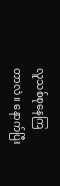လူသစ်စုနေကြတာလဲ။ နောက်ပြီး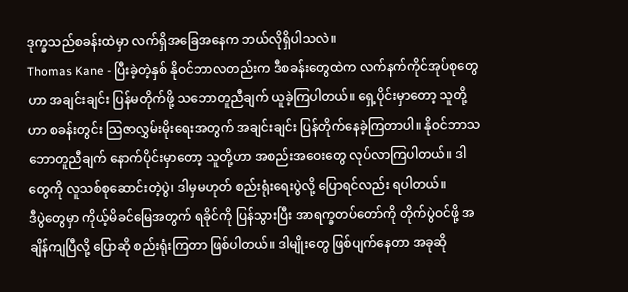ဒုက္ခသည်စခန်းထဲမှာ လက်ရှိအခြေအနေက ဘယ်လိုရှိပါသလဲ။
Thomas Kane - ပြီးခဲ့တဲ့နှစ် နိုဝင်ဘာလတည်းက ဒီစခန်းတွေထဲက လက်နက်ကိုင်အုပ်စုတွေဟာ အချင်းချင်း ပြန်မတိုက်ဖို့ သဘောတူညီချက် ယူခဲ့ကြပါတယ်။ ရှေ့ပိုင်းမှာတော့ သူတို့ဟာ စခန်းတွင်း သြဇာလွှမ်းမိုးရေးအတွက် အချင်းချင်း ပြန်တိုက်နေခဲ့ကြတာပါ။ နိုဝင်ဘာသဘောတူညီချက် နောက်ပိုင်းမှာတော့ သူတို့ဟာ အစည်းအဝေးတွေ လုပ်လာကြပါတယ်။ ဒါတွေကို လူသစ်စုဆောင်းတဲ့ပွဲ၊ ဒါမှမဟုတ် စည်းရုံးရေးပွဲလို့ ပြောရင်လည်း ရပါတယ်။
ဒီပွဲတွေမှာ ကိုယ့်မိခင်မြေအတွက် ရခိုင်ကို ပြန်သွားပြီး အာရက္ခတပ်တော်ကို တိုက်ပွဲဝင်ဖို့ အချိန်ကျပြီလို့ ပြောဆို စည်းရုံးကြတာ ဖြစ်ပါတယ်။ ဒါမျိုးတွေ ဖြစ်ပျက်နေတာ အခုဆို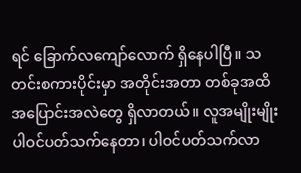ရင် ခြောက်လကျော်လောက် ရှိနေပါပြီ။ သတင်းစကားပိုင်းမှာ အတိုင်းအတာ တစ်ခုအထိ အပြောင်းအလဲတွေ ရှိလာတယ်။ လူအမျိုးမျိုး ပါဝင်ပတ်သက်နေတာ၊ ပါဝင်ပတ်သက်လာ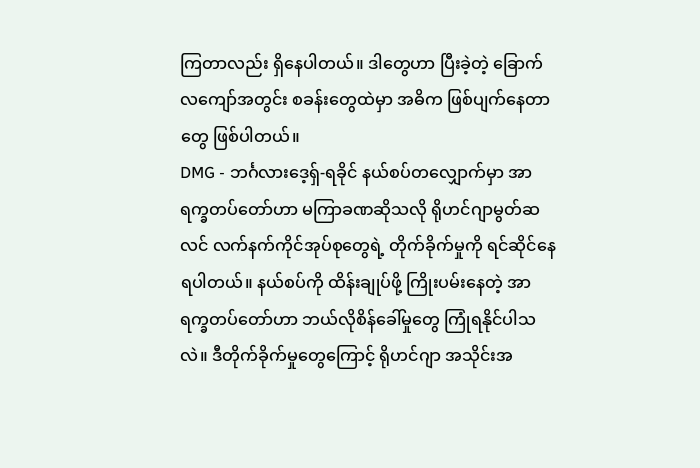ကြတာလည်း ရှိနေပါတယ်။ ဒါတွေဟာ ပြီးခဲ့တဲ့ ခြောက်လကျော်အတွင်း စခန်းတွေထဲမှာ အဓိက ဖြစ်ပျက်နေတာတွေ ဖြစ်ပါတယ်။
DMG - ဘင်္ဂလားဒေ့ရှ်-ရခိုင် နယ်စပ်တလျှောက်မှာ အာရက္ခတပ်တော်ဟာ မကြာခဏဆိုသလို ရိုဟင်ဂျာမွတ်ဆလင် လက်နက်ကိုင်အုပ်စုတွေရဲ့ တိုက်ခိုက်မှုကို ရင်ဆိုင်နေရပါတယ်။ နယ်စပ်ကို ထိန်းချုပ်ဖို့ ကြိုးပမ်းနေတဲ့ အာရက္ခတပ်တော်ဟာ ဘယ်လိုစိန်ခေါ်မှုတွေ ကြုံရနိုင်ပါသလဲ။ ဒီတိုက်ခိုက်မှုတွေကြောင့် ရိုဟင်ဂျာ အသိုင်းအ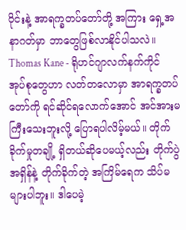ဝိုင်းနဲ့ အာရက္ခတပ်တော်တို့ အကြား ရှေ့အနာဂတ်မှာ ဘာတွေဖြစ်လာနိုင်ပါသလဲ။
Thomas Kane - ရိုဟင်ဂျာလက်နက်ကိုင် အုပ်စုတွေဟာ လတ်တလောမှာ အာရက္ခတပ်တော်ကို ရင်ဆိုင်ရလောက်အောင် အင်အားမကြီးသေးဘူးလို့ ပြောရပါလိမ့်မယ်။ တိုက်ခိုက်မှုတချို့ ရှိတယ်ဆိုပေမယ့်လည်း တိုက်ပွဲအရှိန်နဲ့ တိုက်ခိုက်တဲ့ အကြိမ်ရေက သိပ်မများပါဘူး။ ဒါပေမဲ့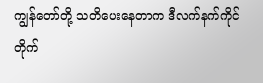ကျွန်တော်တို့ သတိပေးနေတာက ဒီလက်နက်ကိုင် တိုက်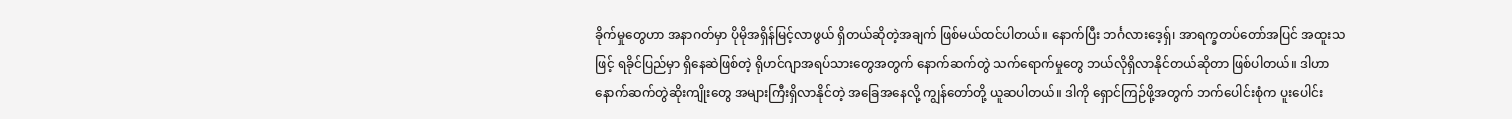ခိုက်မှုတွေဟာ အနာဂတ်မှာ ပိုမိုအရှိန်မြင့်လာဖွယ် ရှိတယ်ဆိုတဲ့အချက် ဖြစ်မယ်ထင်ပါတယ်။ နောက်ပြီး ဘင်္ဂလားဒေ့ရှ်၊ အာရက္ခတပ်တော်အပြင် အထူးသဖြင့် ရခိုင်ပြည်မှာ ရှိနေဆဲဖြစ်တဲ့ ရိုဟင်ဂျာအရပ်သားတွေအတွက် နောက်ဆက်တွဲ သက်ရောက်မှုတွေ ဘယ်လိုရှိလာနိုင်တယ်ဆိုတာ ဖြစ်ပါတယ်။ ဒါဟာ နောက်ဆက်တွဲဆိုးကျိုးတွေ အများကြီးရှိလာနိုင်တဲ့ အခြေအနေလို့ ကျွန်တော်တို့ ယူဆပါတယ်။ ဒါကို ရှောင်ကြဉ်ဖို့အတွက် ဘက်ပေါင်းစုံက ပူးပေါင်း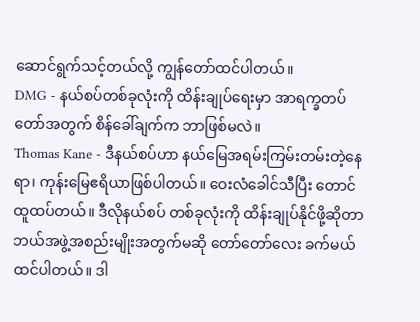ဆောင်ရွက်သင့်တယ်လို့ ကျွန်တော်ထင်ပါတယ်။
DMG - နယ်စပ်တစ်ခုလုံးကို ထိန်းချုပ်ရေးမှာ အာရက္ခတပ်တော်အတွက် စိန်ခေါ်ချက်က ဘာဖြစ်မလဲ။
Thomas Kane - ဒီနယ်စပ်ဟာ နယ်မြေအရမ်းကြမ်းတမ်းတဲ့နေရာ၊ ကုန်းမြေဧရိယာဖြစ်ပါတယ်။ ဝေးလံခေါင်သီပြီး တောင်ထူထပ်တယ်။ ဒီလိုနယ်စပ် တစ်ခုလုံးကို ထိန်းချုပ်နိုင်ဖို့ဆိုတာ ဘယ်အဖွဲ့အစည်းမျိုးအတွက်မဆို တော်တော်လေး ခက်မယ်ထင်ပါတယ်။ ဒါ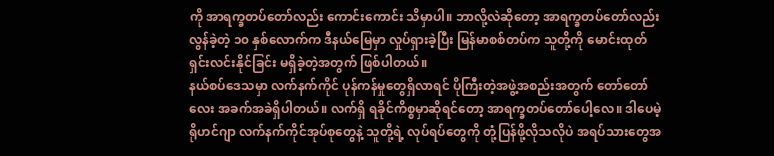ကို အာရက္ခတပ်တော်လည်း ကောင်းကောင်း သိမှာပါ။ ဘာလို့လဲဆိုတော့ အာရက္ခတပ်တော်လည်း လွန်ခဲ့တဲ့ ၁၀ နှစ်လောက်က ဒီနယ်မြေမှာ လှုပ်ရှားခဲ့ပြီး မြန်မာစစ်တပ်က သူတို့ကို မောင်းထုတ်ရှင်းလင်းနိုင်ခြင်း မရှိခဲ့တဲ့အတွက် ဖြစ်ပါတယ်။
နယ်စပ်ဒေသမှာ လက်နက်ကိုင် ပုန်ကန်မှုတွေရှိလာရင် ပိုကြီးတဲ့အဖွဲ့အစည်းအတွက် တော်တော်လေး အခက်အခဲရှိပါတယ်။ လက်ရှိ ရခိုင်ကိစ္စမှာဆိုရင်တော့ အာရက္ခတပ်တော်ပေါ့လေ။ ဒါပေမဲ့ ရိုဟင်ဂျာ လက်နက်ကိုင်အုပ်စုတွေနဲ့ သူတို့ရဲ့ လုပ်ရပ်တွေကို တုံ့ပြန်ဖို့လိုသလိုပဲ အရပ်သားတွေအ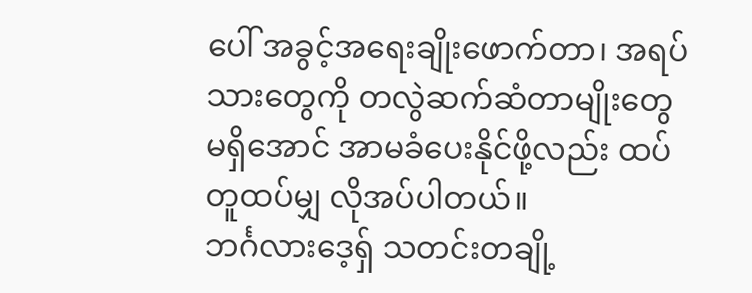ပေါ် အခွင့်အရေးချိုးဖောက်တာ၊ အရပ်သားတွေကို တလွဲဆက်ဆံတာမျိုးတွေ မရှိအောင် အာမခံပေးနိုင်ဖို့လည်း ထပ်တူထပ်မျှ လိုအပ်ပါတယ်။
ဘင်္ဂလားဒေ့ရှ် သတင်းတချို့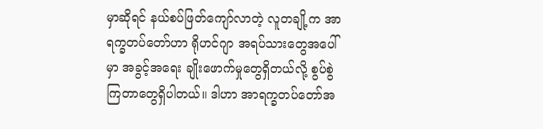မှာဆိုရင် နယ်စပ်ဖြတ်ကျော်လာတဲ့ လူတချို့က အာရက္ခတပ်တော်ဟာ ရိုဟင်ဂျာ အရပ်သားတွေအပေါ်မှာ အခွင့်အရေး ချိုးဖောက်မှုတွေရှိတယ်လို့ စွပ်စွဲကြတာတွေရှိပါတယ်။ ဒါဟာ အာရက္ခတပ်တော်အ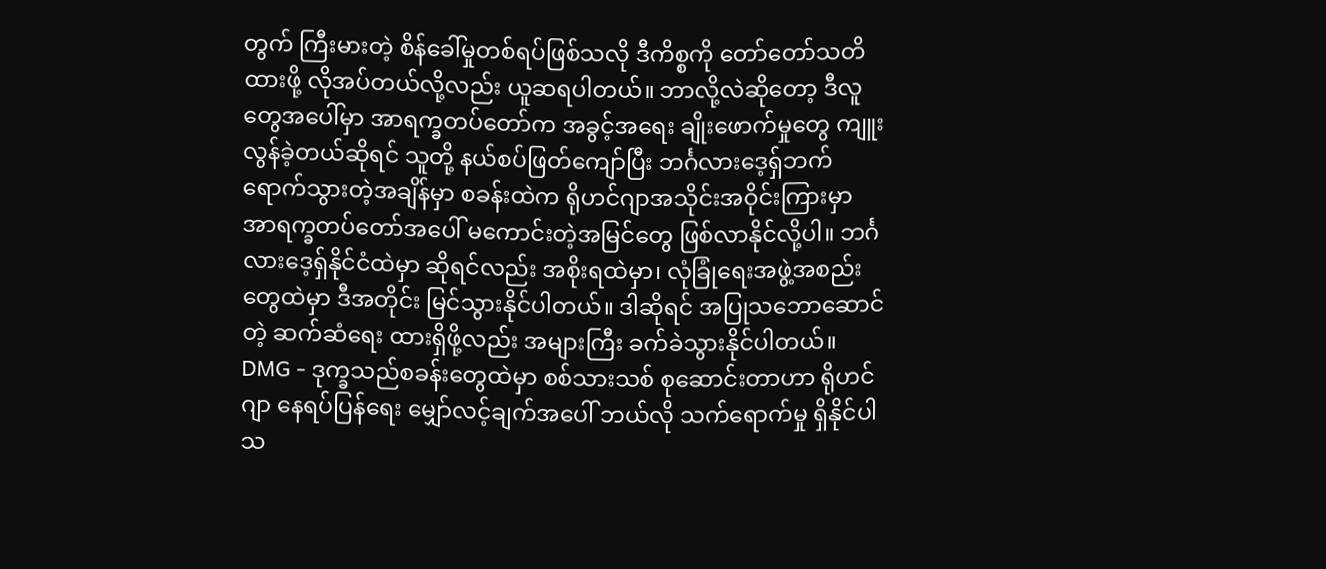တွက် ကြီးမားတဲ့ စိန်ခေါ်မှုတစ်ရပ်ဖြစ်သလို ဒီကိစ္စကို တော်တော်သတိထားဖို့ လိုအပ်တယ်လို့လည်း ယူဆရပါတယ်။ ဘာလို့လဲဆိုတော့ ဒီလူတွေအပေါ်မှာ အာရက္ခတပ်တော်က အခွင့်အရေး ချိုးဖောက်မှုတွေ ကျူးလွန်ခဲ့တယ်ဆိုရင် သူတို့ နယ်စပ်ဖြတ်ကျော်ပြီး ဘင်္ဂလားဒေ့ရှ်ဘက် ရောက်သွားတဲ့အချိန်မှာ စခန်းထဲက ရိုဟင်ဂျာအသိုင်းအဝိုင်းကြားမှာ အာရက္ခတပ်တော်အပေါ် မကောင်းတဲ့အမြင်တွေ ဖြစ်လာနိုင်လို့ပါ။ ဘင်္ဂလားဒေ့ရှ်နိုင်ငံထဲမှာ ဆိုရင်လည်း အစိုးရထဲမှာ၊ လုံခြုံရေးအဖွဲ့အစည်းတွေထဲမှာ ဒီအတိုင်း မြင်သွားနိုင်ပါတယ်။ ဒါဆိုရင် အပြုသဘောဆောင်တဲ့ ဆက်ဆံရေး ထားရှိဖို့လည်း အများကြီး ခက်ခဲသွားနိုင်ပါတယ်။
DMG - ဒုက္ခသည်စခန်းတွေထဲမှာ စစ်သားသစ် စုဆောင်းတာဟာ ရိုဟင်ဂျာ နေရပ်ပြန်ရေး မျှော်လင့်ချက်အပေါ် ဘယ်လို သက်ရောက်မှု ရှိနိုင်ပါသ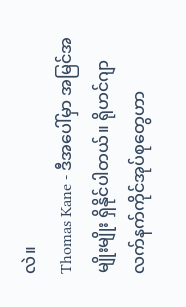လဲ။
Thomas Kane - ဒီအပေါ်မှာ အမြင်အမျိုးမျိုး ရှိနိုင်ပါတယ်။ ရိုဟင်ဂျာ လက်နက်ကိုင်အုပ်စုတွေဟာ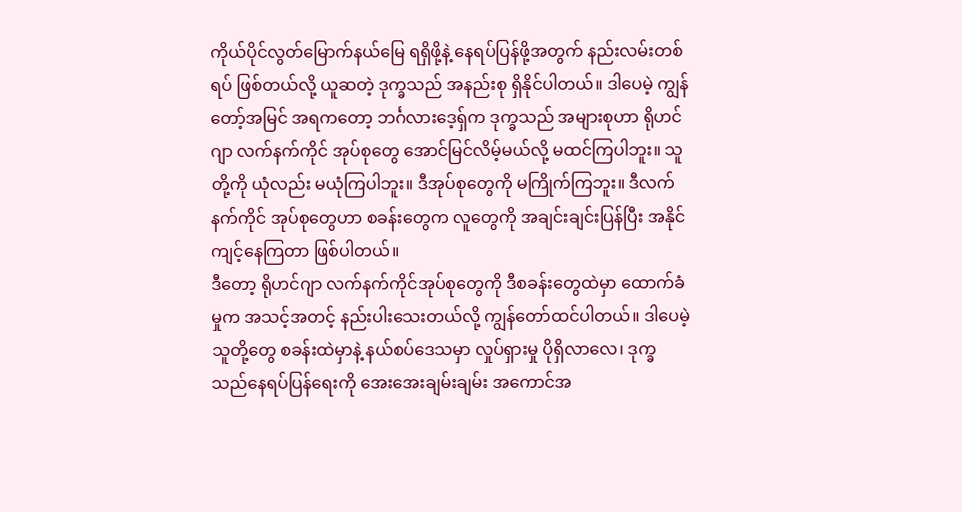ကိုယ်ပိုင်လွတ်မြောက်နယ်မြေ ရရှိဖို့နဲ့ နေရပ်ပြန်ဖို့အတွက် နည်းလမ်းတစ်ရပ် ဖြစ်တယ်လို့ ယူဆတဲ့ ဒုက္ခသည် အနည်းစု ရှိနိုင်ပါတယ်။ ဒါပေမဲ့ ကျွန်တော့်အမြင် အရကတော့ ဘင်္ဂလားဒေ့ရှ်က ဒုက္ခသည် အများစုဟာ ရိုဟင်ဂျာ လက်နက်ကိုင် အုပ်စုတွေ အောင်မြင်လိမ့်မယ်လို့ မထင်ကြပါဘူး။ သူတို့ကို ယုံလည်း မယုံကြပါဘူး။ ဒီအုပ်စုတွေကို မကြိုက်ကြဘူး။ ဒီလက်နက်ကိုင် အုပ်စုတွေဟာ စခန်းတွေက လူတွေကို အချင်းချင်းပြန်ပြီး အနိုင်ကျင့်နေကြတာ ဖြစ်ပါတယ်။
ဒီတော့ ရိုဟင်ဂျာ လက်နက်ကိုင်အုပ်စုတွေကို ဒီစခန်းတွေထဲမှာ ထောက်ခံမှုက အသင့်အတင့် နည်းပါးသေးတယ်လို့ ကျွန်တော်ထင်ပါတယ်။ ဒါပေမဲ့ သူတို့တွေ စခန်းထဲမှာနဲ့ နယ်စပ်ဒေသမှာ လှုပ်ရှားမှု ပိုရှိလာလေ၊ ဒုက္ခသည်နေရပ်ပြန်ရေးကို အေးအေးချမ်းချမ်း အကောင်အ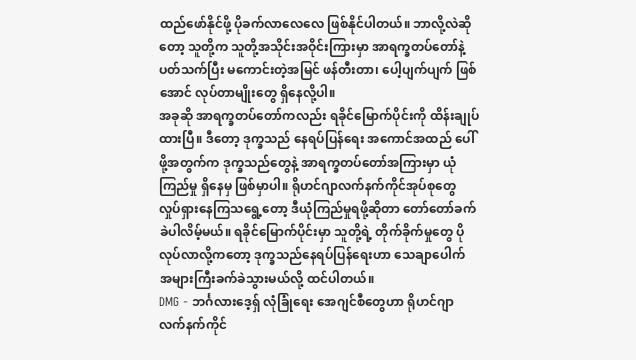ထည်ဖော်နိုင်ဖို့ ပိုခက်လာလေလေ ဖြစ်နိုင်ပါတယ်။ ဘာလို့လဲဆိုတော့ သူတို့က သူတို့အသိုင်းအဝိုင်းကြားမှာ အာရက္ခတပ်တော်နဲ့ ပတ်သက်ပြီး မကောင်းတဲ့အမြင် ဖန်တီးတာ၊ ပေါ့ပျက်ပျက် ဖြစ်အောင် လုပ်တာမျိုးတွေ ရှိနေလို့ပါ။
အခုဆို အာရက္ခတပ်တော်ကလည်း ရခိုင်မြောက်ပိုင်းကို ထိန်းချုပ်ထားပြီ။ ဒီတော့ ဒုက္ခသည် နေရပ်ပြန်ရေး အကောင်အထည် ပေါ်ဖို့အတွက်က ဒုက္ခသည်တွေနဲ့ အာရက္ခတပ်တော်အကြားမှာ ယုံကြည်မှု ရှိနေမှ ဖြစ်မှာပါ။ ရိုဟင်ဂျာလက်နက်ကိုင်အုပ်စုတွေ လှုပ်ရှားနေကြသရွေ့တော့ ဒီယုံကြည်မှုရဖို့ဆိုတာ တော်တော်ခက်ခဲပါလိမ့်မယ်။ ရခိုင်မြောက်ပိုင်းမှာ သူတို့ရဲ့ တိုက်ခိုက်မှုတွေ ပိုလုပ်လာလို့ကတော့ ဒုက္ခသည်နေရပ်ပြန်ရေးဟာ သေချာပေါက် အများကြီးခက်ခဲသွားမယ်လို့ ထင်ပါတယ်။
DMG - ဘင်္ဂလားဒေ့ရှ် လုံခြုံရေး အေဂျင်စီတွေဟာ ရိုဟင်ဂျာ လက်နက်ကိုင်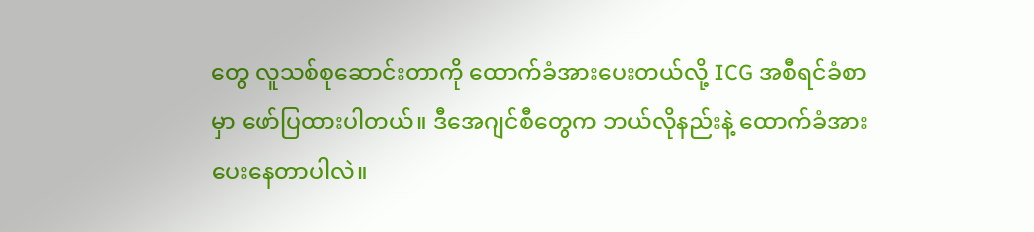တွေ လူသစ်စုဆောင်းတာကို ထောက်ခံအားပေးတယ်လို့ ICG အစီရင်ခံစာမှာ ဖော်ပြထားပါတယ်။ ဒီအေဂျင်စီတွေက ဘယ်လိုနည်းနဲ့ ထောက်ခံအားပေးနေတာပါလဲ။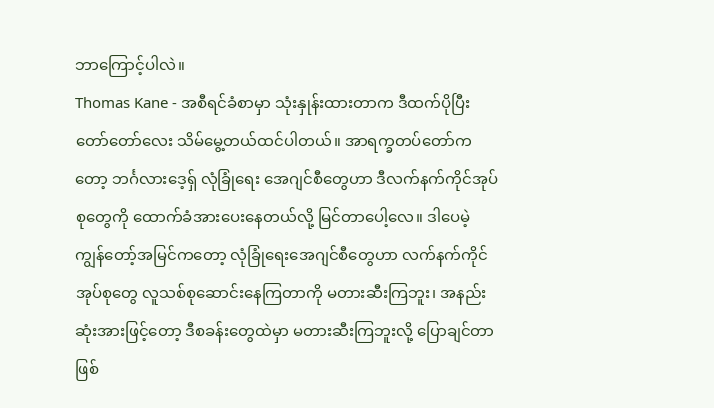ဘာကြောင့်ပါလဲ။
Thomas Kane - အစီရင်ခံစာမှာ သုံးနှုန်းထားတာက ဒီထက်ပိုပြီး တော်တော်လေး သိမ်မွေ့တယ်ထင်ပါတယ်။ အာရက္ခတပ်တော်ကတော့ ဘင်္ဂလားဒေ့ရှ် လုံခြုံရေး အေဂျင်စီတွေဟာ ဒီလက်နက်ကိုင်အုပ်စုတွေကို ထောက်ခံအားပေးနေတယ်လို့ မြင်တာပေါ့လေ။ ဒါပေမဲ့ ကျွန်တော့်အမြင်ကတော့ လုံခြုံရေးအေဂျင်စီတွေဟာ လက်နက်ကိုင်အုပ်စုတွေ လူသစ်စုဆောင်းနေကြတာကို မတားဆီးကြဘူး၊ အနည်းဆုံးအားဖြင့်တော့ ဒီစခန်းတွေထဲမှာ မတားဆီးကြဘူးလို့ ပြောချင်တာ ဖြစ်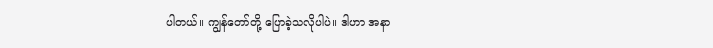ပါတယ်။ ကျွန်တော်တို့ ပြောခဲ့သလိုပါပဲ။ ဒါဟာ အနာ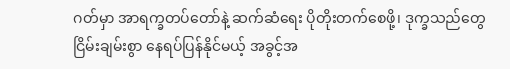ဂတ်မှာ အာရက္ခတပ်တော်နဲ့ ဆက်ဆံရေး ပိုတိုးတက်စေဖို့၊ ဒုက္ခသည်တွေ ငြိမ်းချမ်းစွာ နေရပ်ပြန်နိုင်မယ့် အခွင့်အ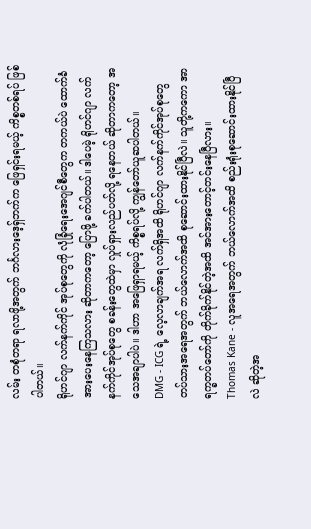လမ်း တစုံတရာ ရလာဖို့အတွက် ဘင်္ဂလားဒေ့ရှ်ဘက်က ဖြေရှင်းရမယ့် ကိစ္စတစ်ရပ် ဖြစ်ပါတယ်။
ရိုဟင်ဂျာ လက်နက်ကိုင် အုပ်စုတွေကို လုံခြုံရေးအေဂျင်စီတွေက တကယ်ပဲ ထောက်ခံအားပေးနေကြသလား ဆိုတာကတော့ ပြောဖို့ ခက်ပါတယ်။ ဒါပေမဲ့ ရိုဟင်ဂျာ လက်နက်ကိုင်အုပ်စုတွေ စခန်းတွေထဲမှာ လှုပ်ရှားလည်ပတ်လို့ ရနေတယ် ဆိုတာကတော့ အသေအချာပါပဲ။ ဒါဟာ အဖြေရှာရမယ့် ကိစ္စရပ်လို့ ကျွန်တော်ယူဆပါတယ်။
DMG - ICG ရဲ့ လေ့လာချက်အရ လက်ရှိအထိ ရိုဟင်ဂျာ လက်နက်ကိုင်အုပ်စုတွေ တပ်သားအရေအတွက် ဘယ်လောက်အထိ စုဆောင်းထားနိုင်ပြီလဲ။ သူတို့ကကော အာရက္ခတပ်တော်ကို တိုက်ခိုက်နိုင်တဲ့အထိ အင်အားတောင့်တင်းနေပြီလား။
Thomas Kane - လူအရေအတွက် ဘယ်လောက်အထိ စည်းရုံးစုဆောင်းထားနိုင်ပြီလဲ ဆိုတဲ့အ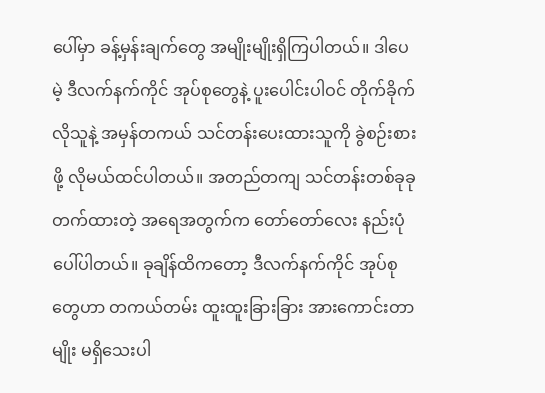ပေါ်မှာ ခန့်မှန်းချက်တွေ အမျိုးမျိုးရှိကြပါတယ်။ ဒါပေမဲ့ ဒီလက်နက်ကိုင် အုပ်စုတွေနဲ့ ပူးပေါင်းပါဝင် တိုက်ခိုက်လိုသူနဲ့ အမှန်တကယ် သင်တန်းပေးထားသူကို ခွဲစဉ်းစားဖို့ လိုမယ်ထင်ပါတယ်။ အတည်တကျ သင်တန်းတစ်ခုခု တက်ထားတဲ့ အရေအတွက်က တော်တော်လေး နည်းပုံပေါ်ပါတယ်။ ခုချိန်ထိကတော့ ဒီလက်နက်ကိုင် အုပ်စုတွေဟာ တကယ်တမ်း ထူးထူးခြားခြား အားကောင်းတာမျိုး မရှိသေးပါ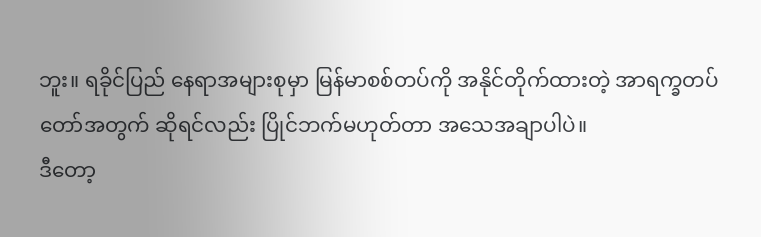ဘူး။ ရခိုင်ပြည် နေရာအများစုမှာ မြန်မာစစ်တပ်ကို အနိုင်တိုက်ထားတဲ့ အာရက္ခတပ်တော်အတွက် ဆိုရင်လည်း ပြိုင်ဘက်မဟုတ်တာ အသေအချာပါပဲ။
ဒီတော့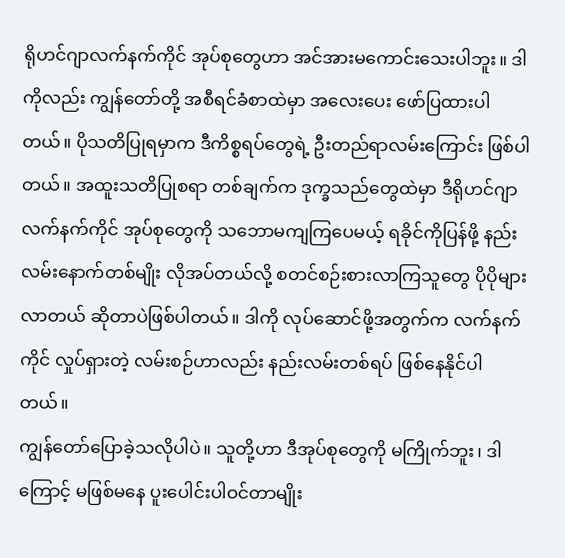ရိုဟင်ဂျာလက်နက်ကိုင် အုပ်စုတွေဟာ အင်အားမကောင်းသေးပါဘူး။ ဒါကိုလည်း ကျွန်တော်တို့ အစီရင်ခံစာထဲမှာ အလေးပေး ဖော်ပြထားပါတယ်။ ပိုသတိပြုရမှာက ဒီကိစ္စရပ်တွေရဲ့ ဦးတည်ရာလမ်းကြောင်း ဖြစ်ပါတယ်။ အထူးသတိပြုစရာ တစ်ချက်က ဒုက္ခသည်တွေထဲမှာ ဒီရိုဟင်ဂျာ လက်နက်ကိုင် အုပ်စုတွေကို သဘောမကျကြပေမယ့် ရခိုင်ကိုပြန်ဖို့ နည်းလမ်းနောက်တစ်မျိုး လိုအပ်တယ်လို့ စတင်စဉ်းစားလာကြသူတွေ ပိုပိုများလာတယ် ဆိုတာပဲဖြစ်ပါတယ်။ ဒါကို လုပ်ဆောင်ဖို့အတွက်က လက်နက်ကိုင် လှုပ်ရှားတဲ့ လမ်းစဉ်ဟာလည်း နည်းလမ်းတစ်ရပ် ဖြစ်နေနိုင်ပါတယ်။
ကျွန်တော်ပြောခဲ့သလိုပါပဲ။ သူတို့ဟာ ဒီအုပ်စုတွေကို မကြိုက်ဘူး၊ ဒါကြောင့် မဖြစ်မနေ ပူးပေါင်းပါဝင်တာမျိုး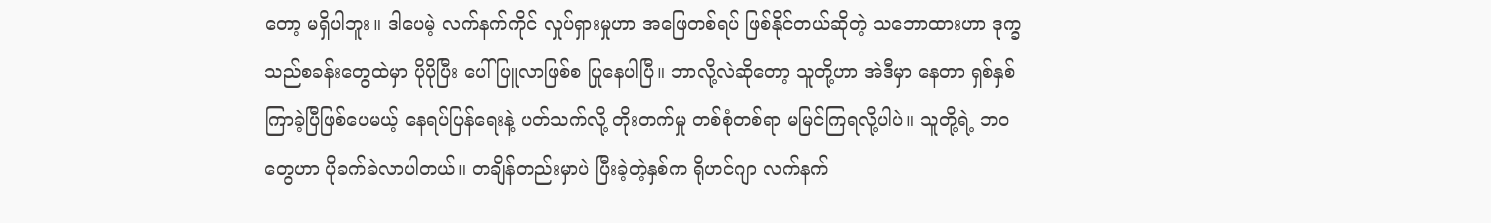တော့ မရှိပါဘူး။ ဒါပေမဲ့ လက်နက်ကိုင် လှုပ်ရှားမှုဟာ အဖြေတစ်ရပ် ဖြစ်နိုင်တယ်ဆိုတဲ့ သဘောထားဟာ ဒုက္ခသည်စခန်းတွေထဲမှာ ပိုပိုပြီး ပေါ်ပြူလာဖြစ်စ ပြုနေပါပြီ။ ဘာလို့လဲဆိုတော့ သူတို့ဟာ အဲဒီမှာ နေတာ ရှစ်နှစ်ကြာခဲ့ပြီဖြစ်ပေမယ့် နေရပ်ပြန်ရေးနဲ့ ပတ်သက်လို့ တိုးတက်မှု တစ်စုံတစ်ရာ မမြင်ကြရလို့ပါပဲ။ သူတို့ရဲ့ ဘဝတွေဟာ ပိုခက်ခဲလာပါတယ်။ တချိန်တည်းမှာပဲ ပြီးခဲ့တဲ့နှစ်က ရိုဟင်ဂျာ လက်နက်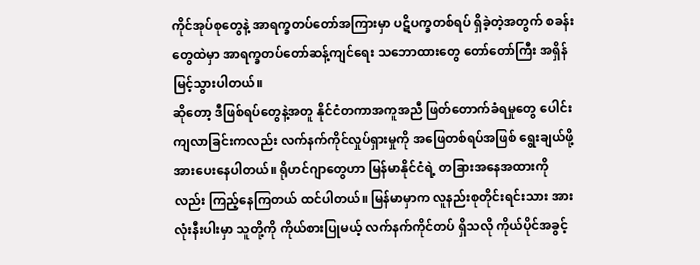ကိုင်အုပ်စုတွေနဲ့ အာရက္ခတပ်တော်အကြားမှာ ပဋိပက္ခတစ်ရပ် ရှိခဲ့တဲ့အတွက် စခန်းတွေထဲမှာ အာရက္ခတပ်တော်ဆန့်ကျင်ရေး သဘောထားတွေ တော်တော်ကြီး အရှိန်မြင့်သွားပါတယ်။
ဆိုတော့ ဒီဖြစ်ရပ်တွေနဲ့အတူ နိုင်ငံတကာအကူအညီ ဖြတ်တောက်ခံရမှုတွေ ပေါင်းကျလာခြင်းကလည်း လက်နက်ကိုင်လှုပ်ရှားမှုကို အဖြေတစ်ရပ်အဖြစ် ရွေးချယ်ဖို့ အားပေးနေပါတယ်။ ရိုဟင်ဂျာတွေဟာ မြန်မာနိုင်ငံရဲ့ တခြားအနေအထားကိုလည်း ကြည့်နေကြတယ် ထင်ပါတယ်။ မြန်မာမှာက လူနည်းစုတိုင်းရင်းသား အားလုံးနီးပါးမှာ သူတို့ကို ကိုယ်စားပြုမယ့် လက်နက်ကိုင်တပ် ရှိသလို ကိုယ်ပိုင်အခွင့်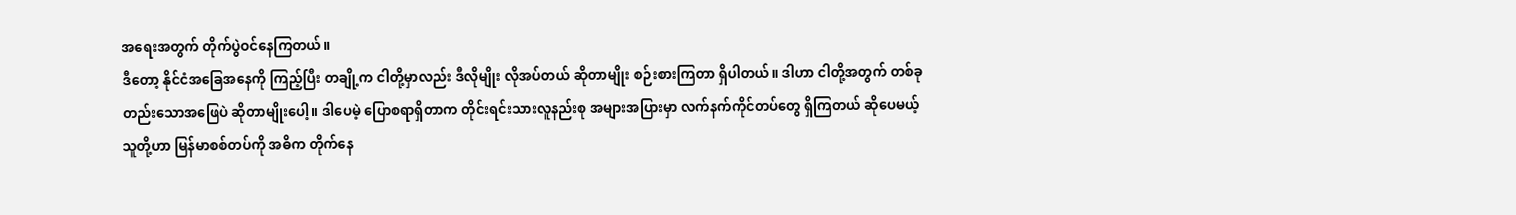အရေးအတွက် တိုက်ပွဲဝင်နေကြတယ်။
ဒီတော့ နိုင်ငံအခြေအနေကို ကြည့်ပြီး တချို့က ငါတို့မှာလည်း ဒီလိုမျိုး လိုအပ်တယ် ဆိုတာမျိုး စဉ်းစားကြတာ ရှိပါတယ်။ ဒါဟာ ငါတို့အတွက် တစ်ခုတည်းသောအဖြေပဲ ဆိုတာမျိုးပေါ့။ ဒါပေမဲ့ ပြောစရာရှိတာက တိုင်းရင်းသားလူနည်းစု အများအပြားမှာ လက်နက်ကိုင်တပ်တွေ ရှိကြတယ် ဆိုပေမယ့် သူတို့ဟာ မြန်မာစစ်တပ်ကို အဓိက တိုက်နေ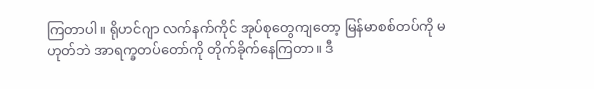ကြတာပါ။ ရိုဟင်ဂျာ လက်နက်ကိုင် အုပ်စုတွေကျတော့ မြန်မာစစ်တပ်ကို မဟုတ်ဘဲ အာရက္ခတပ်တော်ကို တိုက်ခိုက်နေကြတာ။ ဒီ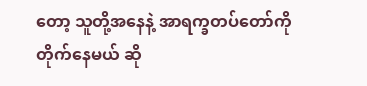တော့ သူတို့အနေနဲ့ အာရက္ခတပ်တော်ကို တိုက်နေမယ် ဆို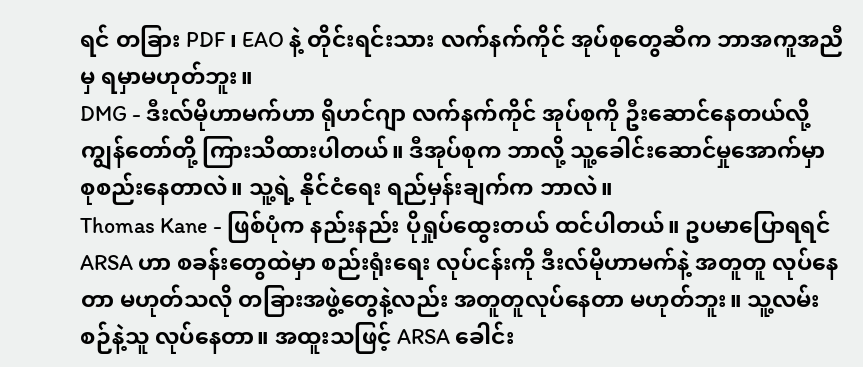ရင် တခြား PDF ၊ EAO နဲ့ တိုင်းရင်းသား လက်နက်ကိုင် အုပ်စုတွေဆီက ဘာအကူအညီမှ ရမှာမဟုတ်ဘူး။
DMG - ဒီးလ်မိုဟာမက်ဟာ ရိုဟင်ဂျာ လက်နက်ကိုင် အုပ်စုကို ဦးဆောင်နေတယ်လို့ ကျွန်တော်တို့ ကြားသိထားပါတယ်။ ဒီအုပ်စုက ဘာလို့ သူ့ခေါင်းဆောင်မှုအောက်မှာ စုစည်းနေတာလဲ။ သူ့ရဲ့ နိုင်ငံရေး ရည်မှန်းချက်က ဘာလဲ။
Thomas Kane - ဖြစ်ပုံက နည်းနည်း ပိုရှုပ်ထွေးတယ် ထင်ပါတယ်။ ဥပမာပြောရရင် ARSA ဟာ စခန်းတွေထဲမှာ စည်းရုံးရေး လုပ်ငန်းကို ဒီးလ်မိုဟာမက်နဲ့ အတူတူ လုပ်နေတာ မဟုတ်သလို တခြားအဖွဲ့တွေနဲ့လည်း အတူတူလုပ်နေတာ မဟုတ်ဘူး။ သူ့လမ်းစဉ်နဲ့သူ လုပ်နေတာ။ အထူးသဖြင့် ARSA ခေါင်း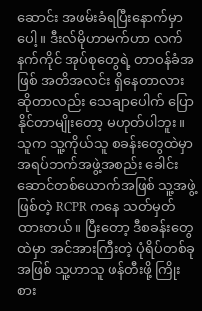ဆောင်း အဖမ်းခံရပြီးနောက်မှာပေါ့။ ဒီးလ်မိုဟာမက်ဟာ လက်နက်ကိုင် အုပ်စုတွေရဲ့ တာဝန်ခံအဖြစ် အတိအလင်း ရှိနေတာလား ဆိုတာလည်း သေချာပေါက် ပြောနိုင်တာမျိုးတော့ မဟုတ်ပါဘူး။
သူက သူ့ကိုယ်သူ စခန်းတွေထဲမှာ အရပ်ဘက်အဖွဲ့အစည်း ခေါင်းဆောင်တစ်ယောက်အဖြစ် သူ့အဖွဲ့ဖြစ်တဲ့ RCPR ကနေ သတ်မှတ်ထားတယ်။ ပြီးတော့ ဒီစခန်းတွေထဲမှာ အင်အားကြီးတဲ့ ပုံရိပ်တစ်ခုအဖြစ် သူ့ဟာသူ ဖန်တီးဖို့ ကြိုးစား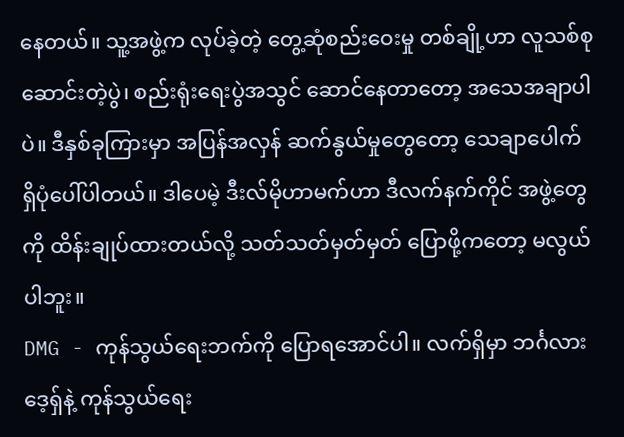နေတယ်။ သူ့အဖွဲ့က လုပ်ခဲ့တဲ့ တွေ့ဆုံစည်းဝေးမှု တစ်ချို့ဟာ လူသစ်စုဆောင်းတဲ့ပွဲ၊ စည်းရုံးရေးပွဲအသွင် ဆောင်နေတာတော့ အသေအချာပါပဲ။ ဒီနှစ်ခုကြားမှာ အပြန်အလှန် ဆက်နွယ်မှုတွေတော့ သေချာပေါက် ရှိပုံပေါ်ပါတယ်။ ဒါပေမဲ့ ဒီးလ်မိုဟာမက်ဟာ ဒီလက်နက်ကိုင် အဖွဲ့တွေကို ထိန်းချုပ်ထားတယ်လို့ သတ်သတ်မှတ်မှတ် ပြောဖို့ကတော့ မလွယ်ပါဘူး။
DMG - ကုန်သွယ်ရေးဘက်ကို ပြောရအောင်ပါ။ လက်ရှိမှာ ဘင်္ဂလားဒေ့ရှ်နဲ့ ကုန်သွယ်ရေး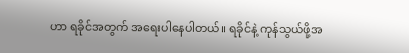ဟာ ရခိုင်အတွက် အရေးပါနေပါတယ်။ ရခိုင်နဲ့ ကုန်သွယ်ဖို့အ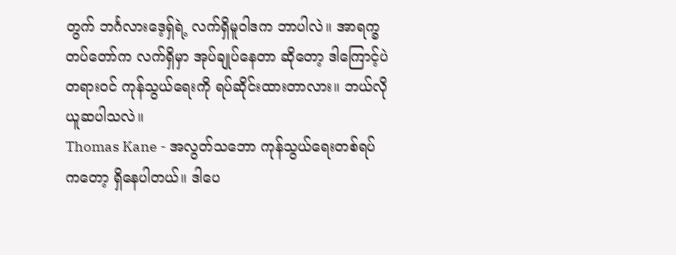တွက် ဘင်္ဂလားဒေ့ရှ်ရဲ့ လက်ရှိမူဝါဒက ဘာပါလဲ။ အာရက္ခတပ်တော်က လက်ရှိမှာ အုပ်ချုပ်နေတာ ဆိုတော့ ဒါကြောင့်ပဲ တရားဝင် ကုန်သွယ်ရေးကို ရပ်ဆိုင်းထားတာလား။ ဘယ်လိုယူဆပါသလဲ။
Thomas Kane - အလွတ်သဘော ကုန်သွယ်ရေးတစ်ရပ်ကတော့ ရှိနေပါတယ်။ ဒါပေ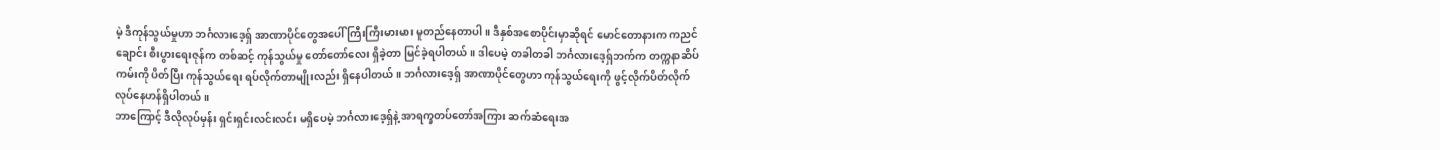မဲ့ ဒီကုန်သွယ်မှုဟာ ဘင်္ဂလားဒေ့ရှ် အာဏာပိုင်တွေအပေါ် ကြီးကြီးမားမား မူတည်နေတာပါ။ ဒီနှစ်အစောပိုင်းမှာဆိုရင် မောင်တောနားက ကညင်ချောင်း စီးပွားရေးဇုန်က တစ်ဆင့် ကုန်သွယ်မှု တော်တော်လေး ရှိခဲ့တာ မြင်ခဲ့ရပါတယ်။ ဒါပေမဲ့ တခါတခါ ဘင်္ဂလားဒေ့ရှ်ဘက်က တက္ကနာဆိပ်ကမ်းကို ပိတ်ပြီး ကုန်သွယ်ရေး ရပ်လိုက်တာမျိုးလည်း ရှိနေပါတယ်။ ဘင်္ဂလားဒေ့ရှ် အာဏာပိုင်တွေဟာ ကုန်သွယ်ရေးကို ဖွင့်လိုက်ပိတ်လိုက် လုပ်နေဟန်ရှိပါတယ်။
ဘာကြောင့် ဒီလိုလုပ်မှန်း ရှင်းရှင်းလင်းလင်း မရှိပေမဲ့ ဘင်္ဂလားဒေ့ရှ်နဲ့ အာရက္ခတပ်တော်အကြား ဆက်ဆံရေးအ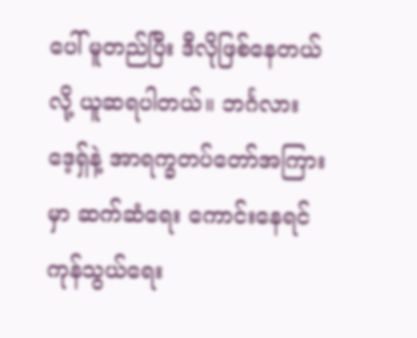ပေါ် မူတည်ပြီး ဒီလိုဖြစ်နေတယ်လို့ ယူဆရပါတယ်။ ဘင်္ဂလားဒေ့ရှ်နဲ့ အာရက္ခတပ်တော်အကြားမှာ ဆက်ဆံရေး ကောင်းနေရင် ကုန်သွယ်ရေး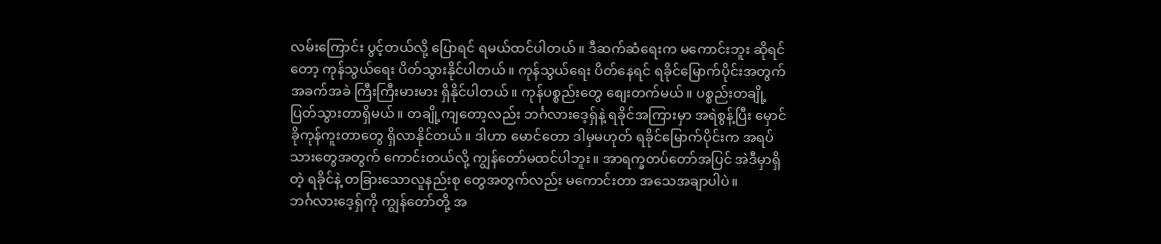လမ်းကြောင်း ပွင့်တယ်လို့ ပြောရင် ရမယ်ထင်ပါတယ်။ ဒီဆက်ဆံရေးက မကောင်းဘူး ဆိုရင်တော့ ကုန်သွယ်ရေး ပိတ်သွားနိုင်ပါတယ်။ ကုန်သွယ်ရေး ပိတ်နေရင် ရခိုင်မြောက်ပိုင်းအတွက် အခက်အခဲ ကြီးကြီးမားမား ရှိနိုင်ပါတယ်။ ကုန်ပစ္စည်းတွေ စျေးတက်မယ်။ ပစ္စည်းတချို့ ပြတ်သွားတာရှိမယ်။ တချို့ကျတော့လည်း ဘင်္ဂလားဒေ့ရှ်နဲ့ ရခိုင်အကြားမှာ အရဲစွန့်ပြီး မှောင်ခိုကုန်ကူးတာတွေ ရှိလာနိုင်တယ်။ ဒါဟာ မောင်တော ဒါမှမဟုတ် ရခိုင်မြောက်ပိုင်းက အရပ်သားတွေအတွက် ကောင်းတယ်လို့ ကျွန်တော်မထင်ပါဘူး။ အာရက္ခတပ်တော်အပြင် အဲဒီမှာရှိတဲ့ ရခိုင်နဲ့ တခြားသောလူနည်းစု တွေအတွက်လည်း မကောင်းတာ အသေအချာပါပဲ။
ဘင်္ဂလားဒေ့ရှ်ကို ကျွန်တော်တို့ အ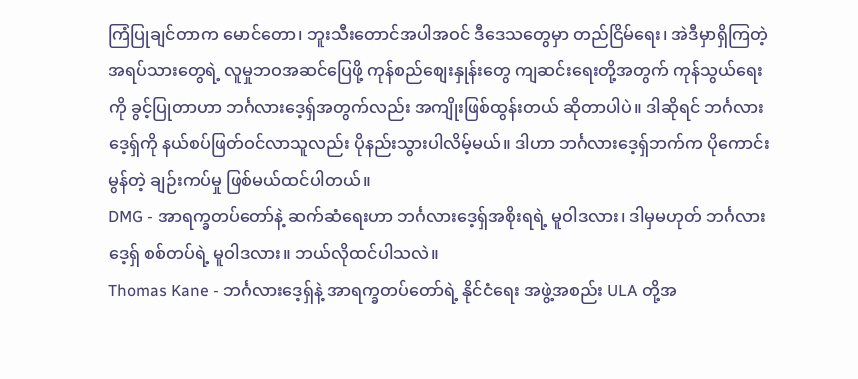ကြံပြုချင်တာက မောင်တော၊ ဘူးသီးတောင်အပါအဝင် ဒီဒေသတွေမှာ တည်ငြိမ်ရေး၊ အဲဒီမှာရှိကြတဲ့ အရပ်သားတွေရဲ့ လူမှုဘဝအဆင်ပြေဖို့ ကုန်စည်စျေးနှုန်းတွေ ကျဆင်းရေးတို့အတွက် ကုန်သွယ်ရေးကို ခွင့်ပြုတာဟာ ဘင်္ဂလားဒေ့ရှ်အတွက်လည်း အကျိုးဖြစ်ထွန်းတယ် ဆိုတာပါပဲ။ ဒါဆိုရင် ဘင်္ဂလားဒေ့ရှ်ကို နယ်စပ်ဖြတ်ဝင်လာသူလည်း ပိုနည်းသွားပါလိမ့်မယ်။ ဒါဟာ ဘင်္ဂလားဒေ့ရှ်ဘက်က ပိုကောင်းမွန်တဲ့ ချဉ်းကပ်မှု ဖြစ်မယ်ထင်ပါတယ်။
DMG - အာရက္ခတပ်တော်နဲ့ ဆက်ဆံရေးဟာ ဘင်္ဂလားဒေ့ရှ်အစိုးရရဲ့ မူဝါဒလား၊ ဒါမှမဟုတ် ဘင်္ဂလားဒေ့ရှ် စစ်တပ်ရဲ့ မူဝါဒလား။ ဘယ်လိုထင်ပါသလဲ။
Thomas Kane - ဘင်္ဂလားဒေ့ရှ်နဲ့ အာရက္ခတပ်တော်ရဲ့ နိုင်ငံရေး အဖွဲ့အစည်း ULA တို့အ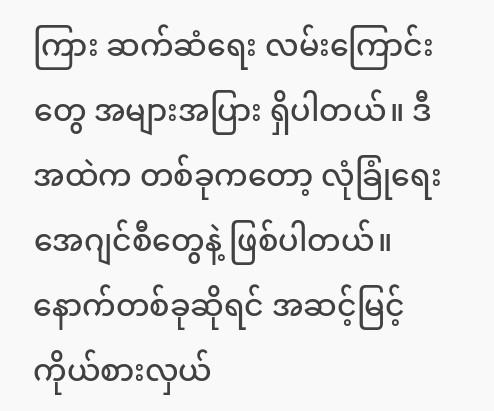ကြား ဆက်ဆံရေး လမ်းကြောင်းတွေ အများအပြား ရှိပါတယ်။ ဒီအထဲက တစ်ခုကတော့ လုံခြုံရေးအေဂျင်စီတွေနဲ့ ဖြစ်ပါတယ်။ နောက်တစ်ခုဆိုရင် အဆင့်မြင့်ကိုယ်စားလှယ်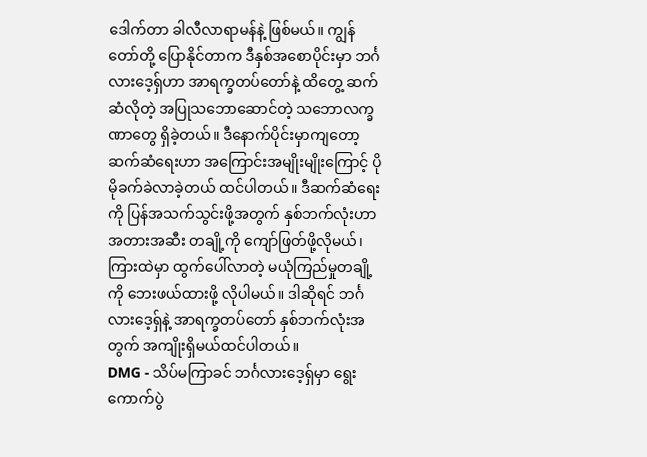ဒေါက်တာ ခါလီလာရာမန်နဲ့ ဖြစ်မယ်။ ကျွန်တော်တို့ ပြောနိုင်တာက ဒီနှစ်အစောပိုင်းမှာ ဘင်္ဂလားဒေ့ရှ်ဟာ အာရက္ခတပ်တော်နဲ့ ထိတွေ့ ဆက်ဆံလိုတဲ့ အပြုသဘောဆောင်တဲ့ သဘောလက္ခဏာတွေ ရှိခဲ့တယ်။ ဒီနောက်ပိုင်းမှာကျတော့ ဆက်ဆံရေးဟာ အကြောင်းအမျိုးမျိုးကြောင့် ပိုမိုခက်ခဲလာခဲ့တယ် ထင်ပါတယ်။ ဒီဆက်ဆံရေးကို ပြန်အသက်သွင်းဖို့အတွက် နှစ်ဘက်လုံးဟာ အတားအဆီး တချို့ကို ကျော်ဖြတ်ဖို့လိုမယ်၊ ကြားထဲမှာ ထွက်ပေါ်လာတဲ့ မယုံကြည်မှုတချို့ကို ဘေးဖယ်ထားဖို့ လိုပါမယ်။ ဒါဆိုရင် ဘင်္ဂလားဒေ့ရှ်နဲ့ အာရက္ခတပ်တော် နှစ်ဘက်လုံးအတွက် အကျိုးရှိမယ်ထင်ပါတယ်။
DMG - သိပ်မကြာခင် ဘင်္ဂလားဒေ့ရှ်မှာ ရွေးကောက်ပွဲ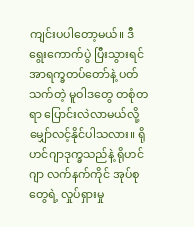ကျင်းပပါတော့မယ်။ ဒီရွေးကောက်ပွဲ ပြီးသွားရင် အာရက္ခတပ်တော်နဲ့ ပတ်သက်တဲ့ မူဝါဒတွေ တစုံတရာ ပြောင်းလဲလာမယ်လို့ မျှော်လင့်နိုင်ပါသလား။ ရိုဟင်ဂျာဒုက္ခသည်နဲ့ ရိုဟင်ဂျာ လက်နက်ကိုင် အုပ်စုတွေရဲ့ လှုပ်ရှားမှု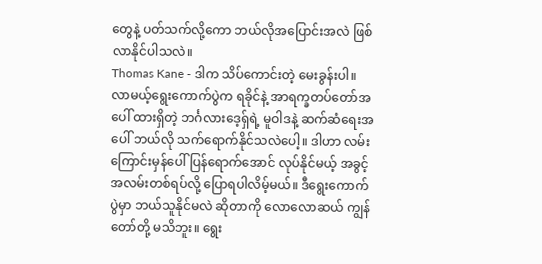တွေနဲ့ ပတ်သက်လို့ကော ဘယ်လိုအပြောင်းအလဲ ဖြစ်လာနိုင်ပါသလဲ။
Thomas Kane - ဒါက သိပ်ကောင်းတဲ့ မေးခွန်းပါ။ လာမယ့်ရွေးကောက်ပွဲက ရခိုင်နဲ့ အာရက္ခတပ်တော်အပေါ် ထားရှိတဲ့ ဘင်္ဂလားဒေ့ရှ်ရဲ့ မူဝါဒနဲ့ ဆက်ဆံရေးအပေါ် ဘယ်လို သက်ရောက်နိုင်သလဲပေါ့။ ဒါဟာ လမ်းကြောင်းမှန်ပေါ် ပြန်ရောက်အောင် လုပ်နိုင်မယ့် အခွင့်အလမ်းတစ်ရပ်လို့ ပြောရပါလိမ့်မယ်။ ဒီရွေးကောက်ပွဲမှာ ဘယ်သူနိုင်မလဲ ဆိုတာကို လောလောဆယ် ကျွန်တော်တို့ မသိဘူး။ ရွေး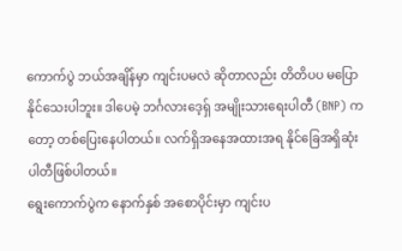ကောက်ပွဲ ဘယ်အချိန်မှာ ကျင်းပမလဲ ဆိုတာလည်း တိတိပပ မပြောနိုင်သေးပါဘူး။ ဒါပေမဲ့ ဘင်္ဂလားဒေ့ရှ် အမျိုးသားရေးပါတီ (BNP) ကတော့ တစ်ပြေးနေပါတယ်။ လက်ရှိအနေအထားအရ နိုင်ခြေအရှိဆုံး ပါတီဖြစ်ပါတယ်။
ရွေးကောက်ပွဲက နောက်နှစ် အစောပိုင်းမှာ ကျင်းပ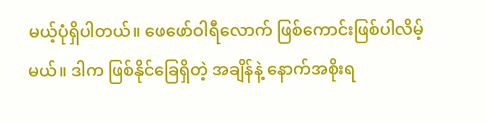မယ့်ပုံရှိပါတယ်။ ဖေဖော်ဝါရီလောက် ဖြစ်ကောင်းဖြစ်ပါလိမ့်မယ်။ ဒါက ဖြစ်နိုင်ခြေရှိတဲ့ အချိန်နဲ့ နောက်အစိုးရ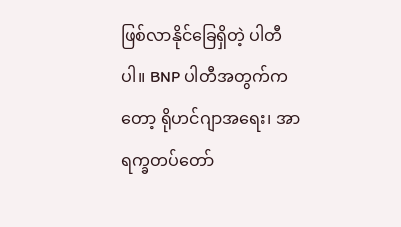ဖြစ်လာနိုင်ခြေရှိတဲ့ ပါတီပါ။ BNP ပါတီအတွက်ကတော့ ရိုဟင်ဂျာအရေး၊ အာရက္ခတပ်တော်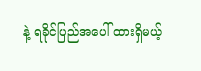နဲ့ ရခိုင်ပြည်အပေါ် ထားရှိမယ့်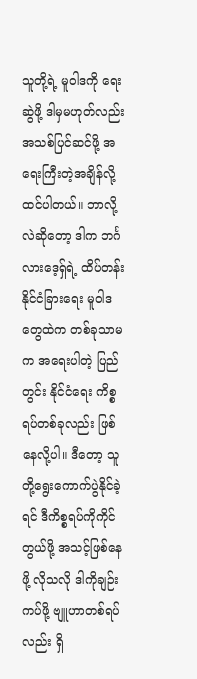သူတို့ရဲ့ မူဝါဒကို ရေးဆွဲဖို့ ဒါမှမဟုတ်လည်း အသစ်ပြင်ဆင်ဖို့ အရေးကြီးတဲ့အချိန်လို့ ထင်ပါတယ်။ ဘာလို့လဲဆိုတော့ ဒါက ဘင်္ဂလားဒေ့ရှ်ရဲ့ ထိပ်တန်း နိုင်ငံခြားရေး မူဝါဒတွေထဲက တစ်ခုသာမက အရေးပါတဲ့ ပြည်တွင်း နိုင်ငံရေး ကိစ္စရပ်တစ်ခုလည်း ဖြစ်နေလို့ပါ။ ဒီတော့ သူတို့ရွေးကောက်ပွဲနိုင်ခဲ့ရင် ဒီကိစ္စရပ်ကိုကိုင်တွယ်ဖို့ အသင့်ဖြစ်နေဖို့ လိုသလို ဒါကိုချဉ်းကပ်ဖို့ ဗျူဟာတစ်ရပ်လည်း ရှိ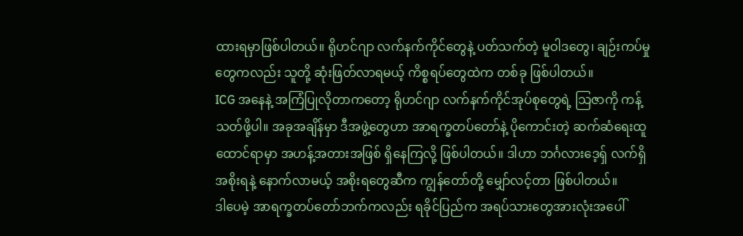ထားရမှာဖြစ်ပါတယ်။ ရိုဟင်ဂျာ လက်နက်ကိုင်တွေနဲ့ ပတ်သက်တဲ့ မူဝါဒတွေ၊ ချဉ်းကပ်မှုတွေကလည်း သူတို့ ဆုံးဖြတ်လာရမယ့် ကိစ္စရပ်တွေထဲက တစ်ခု ဖြစ်ပါတယ်။
ICG အနေနဲ့ အကြံပြုလိုတာကတော့ ရိုဟင်ဂျာ လက်နက်ကိုင်အုပ်စုတွေရဲ့ သြဇာကို ကန့်သတ်ဖို့ပါ။ အခုအချိန်မှာ ဒီအဖွဲ့တွေဟာ အာရက္ခတပ်တော်နဲ့ ပိုကောင်းတဲ့ ဆက်ဆံရေးထူထောင်ရာမှာ အဟန့်အတားအဖြစ် ရှိနေကြလို့ ဖြစ်ပါတယ်။ ဒါဟာ ဘင်္ဂလားဒေ့ရှ် လက်ရှိ အစိုးရနဲ့ နောက်လာမယ့် အစိုးရတွေဆီက ကျွန်တော်တို့ မျှော်လင့်တာ ဖြစ်ပါတယ်။
ဒါပေမဲ့ အာရက္ခတပ်တော်ဘက်ကလည်း ရခိုင်ပြည်က အရပ်သားတွေအားလုံးအပေါ်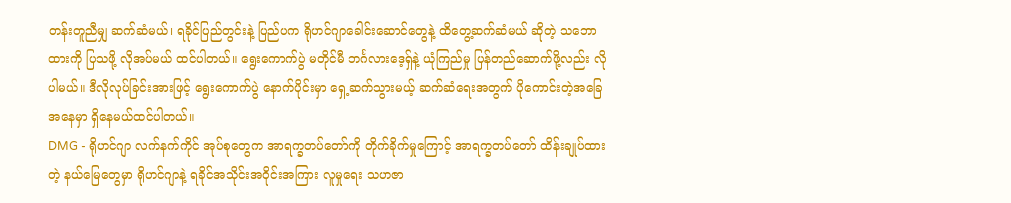တန်းတူညီမျှ ဆက်ဆံမယ်၊ ရခိုင်ပြည်တွင်းနဲ့ ပြည်ပက ရိုဟင်ဂျာခေါင်းဆောင်တွေနဲ့ ထိတွေ့ဆက်ဆံမယ် ဆိုတဲ့ သဘောထားကို ပြသဖို့ လိုအပ်မယ် ထင်ပါတယ်။ ရွေးကောက်ပွဲ မတိုင်မီ ဘင်္ဂလားဒေ့ရှ်နဲ့ ယုံကြည်မှု ပြန်တည်ဆောက်ဖို့လည်း လိုပါမယ်။ ဒီလိုလုပ်ခြင်းအားဖြင့် ရွေးကောက်ပွဲ နောက်ပိုင်းမှာ ရှေ့ဆက်သွားမယ့် ဆက်ဆံရေးအတွက် ပိုကောင်းတဲ့အခြေအနေမှာ ရှိနေမယ်ထင်ပါတယ်။
DMG - ရိုဟင်ဂျာ လက်နက်ကိုင် အုပ်စုတွေက အာရက္ခတပ်တော်ကို တိုက်ခိုက်မှုကြောင့် အာရက္ခတပ်တော် ထိန်းချုပ်ထားတဲ့ နယ်မြေတွေမှာ ရိုဟင်ဂျာနဲ့ ရခိုင်အသိုင်းအဝိုင်းအကြား လူမှုရေး သဟဇာ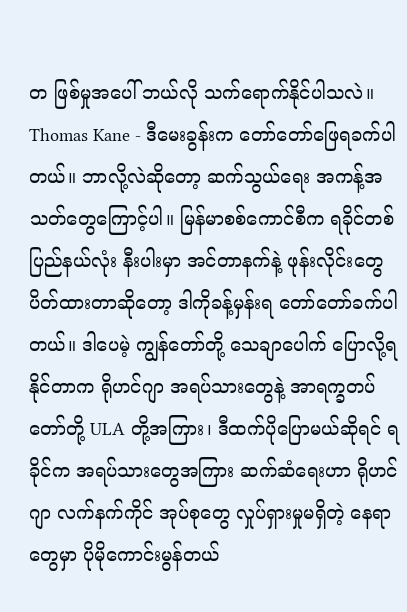တ ဖြစ်မှုအပေါ် ဘယ်လို သက်ရောက်နိုင်ပါသလဲ။
Thomas Kane - ဒီမေးခွန်းက တော်တော်ဖြေရခက်ပါတယ်။ ဘာလို့လဲဆိုတော့ ဆက်သွယ်ရေး အကန့်အသတ်တွေကြောင့်ပါ။ မြန်မာစစ်ကောင်စီက ရခိုင်တစ်ပြည်နယ်လုံး နီးပါးမှာ အင်တာနက်နဲ့ ဖုန်းလိုင်းတွေ ပိတ်ထားတာဆိုတော့ ဒါကိုခန့်မှန်းရ တော်တော်ခက်ပါတယ်။ ဒါပေမဲ့ ကျွန်တော်တို့ သေချာပေါက် ပြောလို့ရနိုင်တာက ရိုဟင်ဂျာ အရပ်သားတွေနဲ့ အာရက္ခတပ်တော်တို့ ULA တို့အကြား၊ ဒီထက်ပိုပြောမယ်ဆိုရင် ရခိုင်က အရပ်သားတွေအကြား ဆက်ဆံရေးဟာ ရိုဟင်ဂျာ လက်နက်ကိုင် အုပ်စုတွေ လှုပ်ရှားမှုမရှိတဲ့ နေရာတွေမှာ ပိုမိုကောင်းမွန်တယ်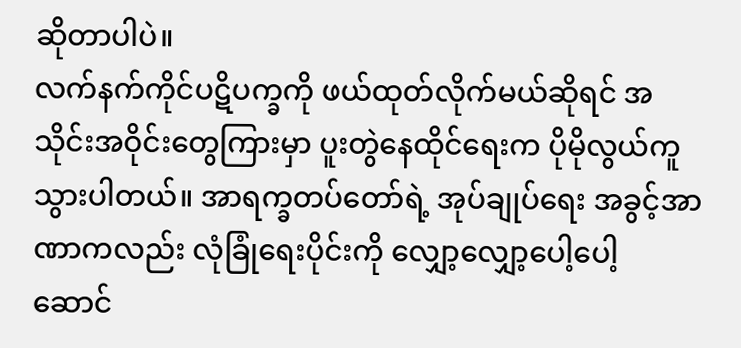ဆိုတာပါပဲ။
လက်နက်ကိုင်ပဋိပက္ခကို ဖယ်ထုတ်လိုက်မယ်ဆိုရင် အသိုင်းအဝိုင်းတွေကြားမှာ ပူးတွဲနေထိုင်ရေးက ပိုမိုလွယ်ကူသွားပါတယ်။ အာရက္ခတပ်တော်ရဲ့ အုပ်ချုပ်ရေး အခွင့်အာဏာကလည်း လုံခြုံရေးပိုင်းကို လျှော့လျှော့ပေါ့ပေါ့ ဆောင်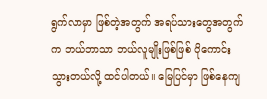ရွက်လာမှာ ဖြစ်တဲ့အတွက် အရပ်သားတွေအတွက်က ဘယ်ဘာသာ ဘယ်လူမျိုးဖြစ်ဖြစ် ပိုကောင်းသွားတယ်လို့ ထင်ပါတယ်။ မြေပြင်မှာ ဖြစ်နေကျ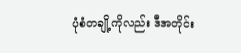ပုံစံတချို့ကိုလည်း ဒီအတိုင်း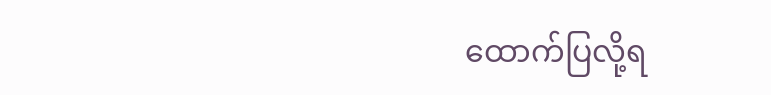ထောက်ပြလို့ရ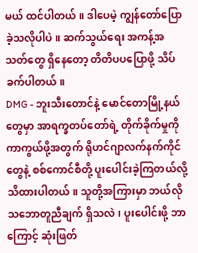မယ် ထင်ပါတယ်။ ဒါပေမဲ့ ကျွန်တော်ပြောခဲ့သလိုပါပဲ။ ဆက်သွယ်ရေး အကန့်အသတ်တွေ ရှိနေတော့ တိတိပပပြောဖို့ သိပ်ခက်ပါတယ်။
DMG - ဘူးသီးတောင်နဲ့ မောင်တောမြို့နယ်တွေမှာ အာရက္ခတပ်တော်ရဲ့ တိုက်ခိုက်မှုကို ကာကွယ်ဖို့အတွက် ရိုဟင်ဂျာလက်နက်ကိုင်တွေနဲ့ စစ်ကောင်စီတို့ ပူးပေါင်းခဲ့ကြတယ်လို့ သိထားပါတယ်။ သူတို့အကြားမှာ ဘယ်လိုသဘောတူညီချက် ရှိသလဲ၊ ပူးပေါင်းဖို့ ဘာကြောင့် ဆုံးဖြတ်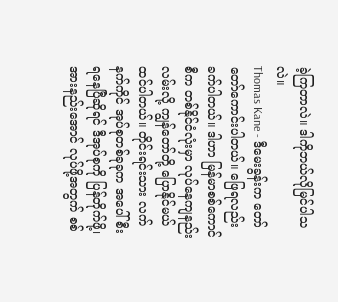ခဲ့ကြတာလဲ။ ဒါကိုဘယ်လိုမြင်ပါသလဲ။
Thomas Kane - ဒီမေးခွန်းက တော်တော်ကောင်းပါတယ်။ ဖြေရလည်း ခက်ပါတယ်။ ဒါဟာ မြန်မာစစ်ကောင်စီက တစ်နိုင်ငံလုံးမှာ လုပ်နေကျနည်းလမ်းလို့ ကျွန်တော်တို့ ပြောနိုင်မယ်ထင်ပါတယ်။ တိုင်းရင်းသား လက်နက်ကိုင် အုပ်စုတစ်ခုခုက အပေါ်စီး ရနေပြီဆိုရင် ဒီအုပ်စုကို ပြန်တိုက်ဖို့၊ အားနည်းအောင် လုပ်ဖို့အတွက် စစ်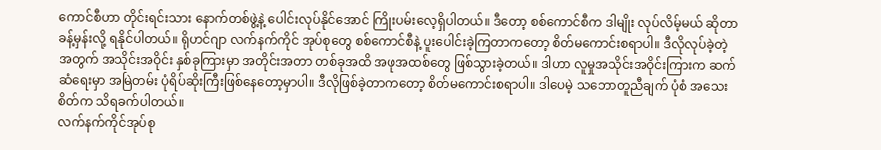ကောင်စီဟာ တိုင်းရင်းသား နောက်တစ်ဖွဲ့နဲ့ ပေါင်းလုပ်နိုင်အောင် ကြိုးပမ်းလေ့ရှိပါတယ်။ ဒီတော့ စစ်ကောင်စီက ဒါမျိုး လုပ်လိမ့်မယ် ဆိုတာ ခန့်မှန်းလို့ ရနိုင်ပါတယ်။ ရိုဟင်ဂျာ လက်နက်ကိုင် အုပ်စုတွေ စစ်ကောင်စီနဲ့ ပူးပေါင်းခဲ့ကြတာကတော့ စိတ်မကောင်းစရာပါ။ ဒီလိုလုပ်ခဲ့တဲ့အတွက် အသိုင်းအဝိုင်း နှစ်ခုကြားမှာ အတိုင်းအတာ တစ်ခုအထိ အဖုအထစ်တွေ ဖြစ်သွားခဲ့တယ်။ ဒါဟာ လူမှုအသိုင်းအဝိုင်းကြားက ဆက်ဆံရေးမှာ အမြဲတမ်း ပုံရိပ်ဆိုးကြီးဖြစ်နေတော့မှာပါ။ ဒီလိုဖြစ်ခဲ့တာကတော့ စိတ်မကောင်းစရာပါ။ ဒါပေမဲ့ သဘောတူညီချက် ပုံစံ အသေးစိတ်က သိရခက်ပါတယ်။
လက်နက်ကိုင်အုပ်စု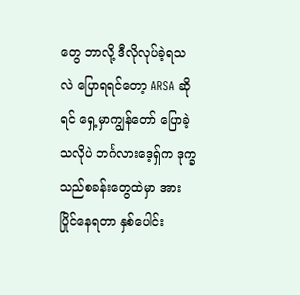တွေ ဘာလို့ ဒီလိုလုပ်ခဲ့ရသလဲ ပြောရရင်တော့ ARSA ဆိုရင် ရှေ့မှာကျွန်တော် ပြောခဲ့သလိုပဲ ဘင်္ဂလားဒေ့ရှ်က ဒုက္ခသည်စခန်းတွေထဲမှာ အားပြိုင်နေရတာ နှစ်ပေါင်း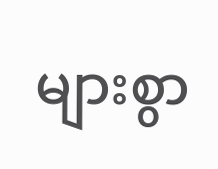များစွာ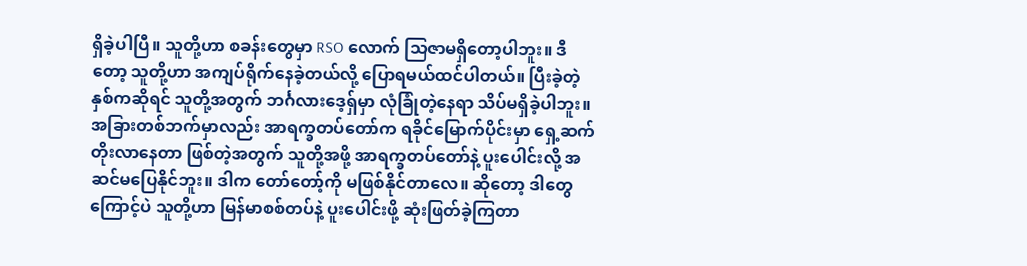ရှိခဲ့ပါပြီ။ သူတို့ဟာ စခန်းတွေမှာ RSO လောက် သြဇာမရှိတော့ပါဘူး။ ဒီတော့ သူတို့ဟာ အကျပ်ရိုက်နေခဲ့တယ်လို့ ပြောရမယ်ထင်ပါတယ်။ ပြီးခဲ့တဲ့နှစ်ကဆိုရင် သူတို့အတွက် ဘင်္ဂလားဒေ့ရှ်မှာ လုံခြုံတဲ့နေရာ သိပ်မရှိခဲ့ပါဘူး။ အခြားတစ်ဘက်မှာလည်း အာရက္ခတပ်တော်က ရခိုင်မြောက်ပိုင်းမှာ ရှေ့ဆက်တိုးလာနေတာ ဖြစ်တဲ့အတွက် သူတို့အဖို့ အာရက္ခတပ်တော်နဲ့ ပူးပေါင်းလို့ အဆင်မပြေနိုင်ဘူး။ ဒါက တော်တော့်ကို မဖြစ်နိုင်တာလေ။ ဆိုတော့ ဒါတွေကြောင့်ပဲ သူတို့ဟာ မြန်မာစစ်တပ်နဲ့ ပူးပေါင်းဖို့ ဆုံးဖြတ်ခဲ့ကြတာ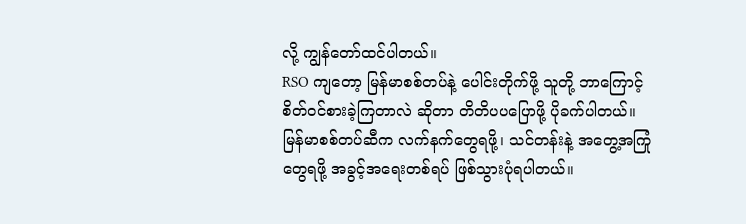လို့ ကျွန်တော်ထင်ပါတယ်။
RSO ကျတော့ မြန်မာစစ်တပ်နဲ့ ပေါင်းတိုက်ဖို့ သူတို့ ဘာကြောင့် စိတ်ဝင်စားခဲ့ကြတာလဲ ဆိုတာ တိတိပပပြောဖို့ ပိုခက်ပါတယ်။ မြန်မာစစ်တပ်ဆီက လက်နက်တွေရဖို့၊ သင်တန်းနဲ့ အတွေ့အကြုံတွေရဖို့ အခွင့်အရေးတစ်ရပ် ဖြစ်သွားပုံရပါတယ်။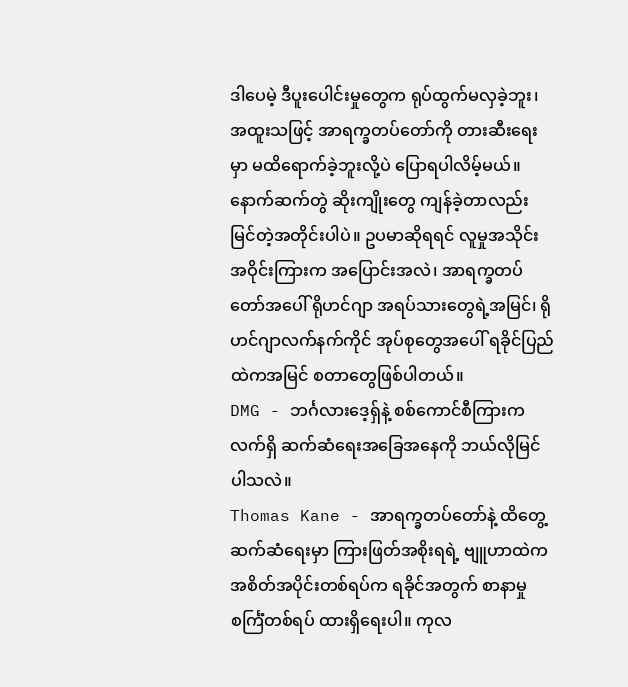ဒါပေမဲ့ ဒီပူးပေါင်းမှုတွေက ရုပ်ထွက်မလှခဲ့ဘူး၊ အထူးသဖြင့် အာရက္ခတပ်တော်ကို တားဆီးရေးမှာ မထိရောက်ခဲ့ဘူးလို့ပဲ ပြောရပါလိမ့်မယ်။ နောက်ဆက်တွဲ ဆိုးကျိုးတွေ ကျန်ခဲ့တာလည်း မြင်တဲ့အတိုင်းပါပဲ။ ဥပမာဆိုရရင် လူမှုအသိုင်းအဝိုင်းကြားက အပြောင်းအလဲ၊ အာရက္ခတပ်တော်အပေါ် ရိုဟင်ဂျာ အရပ်သားတွေရဲ့အမြင်၊ ရိုဟင်ဂျာလက်နက်ကိုင် အုပ်စုတွေအပေါ် ရခိုင်ပြည်ထဲကအမြင် စတာတွေဖြစ်ပါတယ်။
DMG - ဘင်္ဂလားဒေ့ရှ်နဲ့ စစ်ကောင်စီကြားက လက်ရှိ ဆက်ဆံရေးအခြေအနေကို ဘယ်လိုမြင်ပါသလဲ။
Thomas Kane - အာရက္ခတပ်တော်နဲ့ ထိတွေ့ဆက်ဆံရေးမှာ ကြားဖြတ်အစိုးရရဲ့ ဗျူဟာထဲက အစိတ်အပိုင်းတစ်ရပ်က ရခိုင်အတွက် စာနာမှုစင်္ကြံတစ်ရပ် ထားရှိရေးပါ။ ကုလ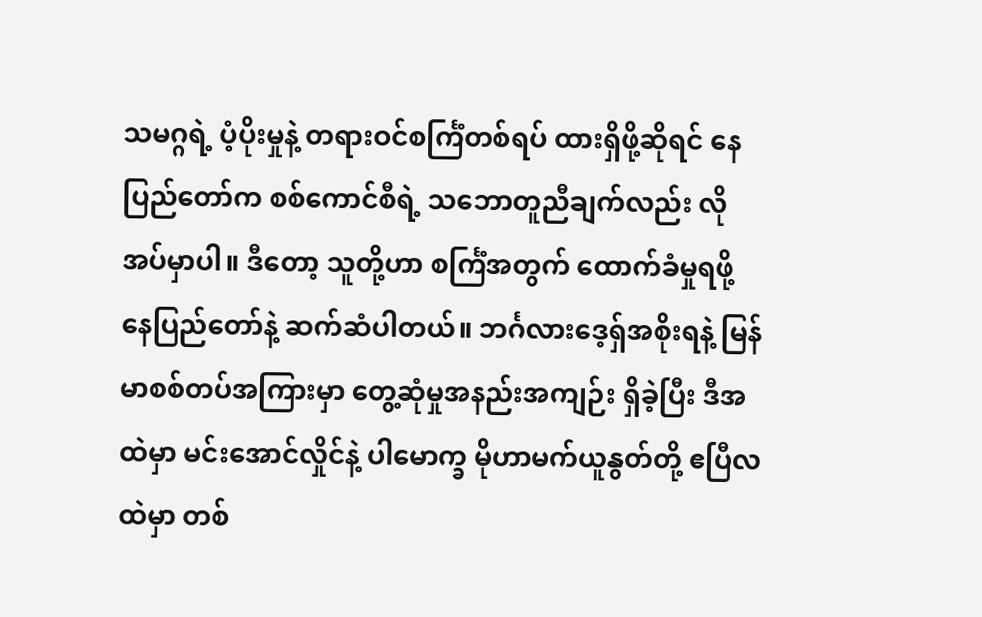သမဂ္ဂရဲ့ ပံ့ပိုးမှုနဲ့ တရားဝင်စင်္ကြံတစ်ရပ် ထားရှိဖို့ဆိုရင် နေပြည်တော်က စစ်ကောင်စီရဲ့ သဘောတူညီချက်လည်း လိုအပ်မှာပါ။ ဒီတော့ သူတို့ဟာ စင်္ကြံအတွက် ထောက်ခံမှုရဖို့ နေပြည်တော်နဲ့ ဆက်ဆံပါတယ်။ ဘင်္ဂလားဒေ့ရှ်အစိုးရနဲ့ မြန်မာစစ်တပ်အကြားမှာ တွေ့ဆုံမှုအနည်းအကျဉ်း ရှိခဲ့ပြီး ဒီအထဲမှာ မင်းအောင်လှိုင်နဲ့ ပါမောက္ခ မိုဟာမက်ယူနွတ်တို့ ဧပြီလထဲမှာ တစ်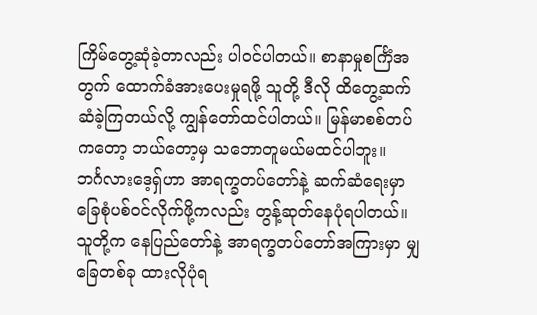ကြိမ်တွေ့ဆုံခဲ့တာလည်း ပါဝင်ပါတယ်။ စာနာမှုစင်္ကြံအတွက် ထောက်ခံအားပေးမှုရဖို့ သူတို့ ဒီလို ထိတွေ့ဆက်ဆံခဲ့ကြတယ်လို့ ကျွန်တော်ထင်ပါတယ်။ မြန်မာစစ်တပ်ကတော့ ဘယ်တော့မှ သဘောတူမယ်မထင်ပါဘူး။
ဘင်္ဂလားဒေ့ရှ်ဟာ အာရက္ခတပ်တော်နဲ့ ဆက်ဆံရေးမှာ ခြေစုံပစ်ဝင်လိုက်ဖို့ကလည်း တွန့်ဆုတ်နေပုံရပါတယ်။ သူတို့က နေပြည်တော်နဲ့ အာရက္ခတပ်တော်အကြားမှာ မျှခြေတစ်ခု ထားလိုပုံရ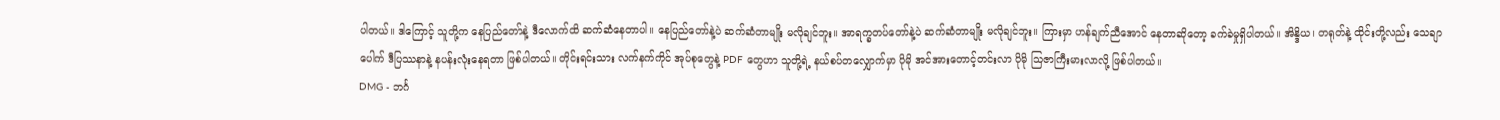ပါတယ်။ ဒါကြောင့် သူတို့က နေပြည်တော်နဲ့ ဒီလောက်ထိ ဆက်ဆံနေတာပါ။ နေပြည်တော်နဲ့ပဲ ဆက်ဆံတာမျိုး မလိုချင်ဘူး။ အာရက္ခတပ်တော်နဲ့ပဲ ဆက်ဆံတာမျိုး မလိုချင်ဘူး။ ကြားမှာ ဟန်ချက်ညီအောင် နေတာဆိုတော့ ခက်ခဲမှုရှိပါတယ်။ အိန္ဒိယ၊ တရုတ်နဲ့ ထိုင်းတို့လည်း သေချာပေါက် ဒီပြဿနာနဲ့ နပန်းလုံးနေရတာ ဖြစ်ပါတယ်။ တိုင်းရင်းသား လက်နက်ကိုင် အုပ်စုတွေနဲ့ PDF တွေဟာ သူတို့ရဲ့ နယ်စပ်တလျှောက်မှာ ပိုမို အင်အားတောင့်တင်းလာ ပိုမို သြဇာကြီးမားလာလို့ ဖြစ်ပါတယ်။
DMG - ဘင်္ဂ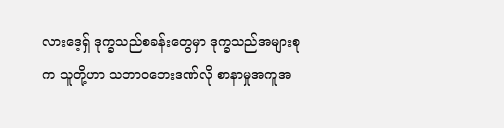လားဒေ့ရှ် ဒုက္ခသည်စခန်းတွေမှာ ဒုက္ခသည်အများစုက သူတို့ဟာ သဘာဝဘေးဒဏ်လို စာနာမှုအကူအ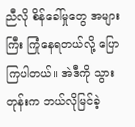ညီလို စိန်ခေါ်မှုတွေ အများကြီး ကြုံနေရတယ်လို့ ပြောကြပါတယ်။ အဲဒီကို သွားတုန်းက ဘယ်လိုမြင်ခဲ့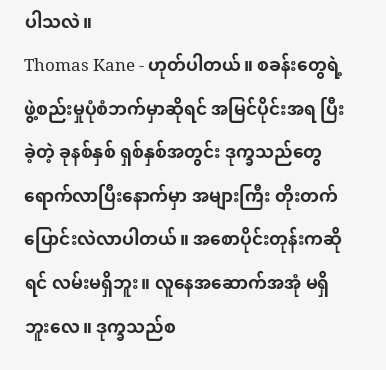ပါသလဲ။
Thomas Kane - ဟုတ်ပါတယ်။ စခန်းတွေရဲ့ ဖွဲ့စည်းမှုပုံစံဘက်မှာဆိုရင် အမြင်ပိုင်းအရ ပြီးခဲ့တဲ့ ခုနစ်နှစ် ရှစ်နှစ်အတွင်း ဒုက္ခသည်တွေ ရောက်လာပြီးနောက်မှာ အများကြီး တိုးတက်ပြောင်းလဲလာပါတယ်။ အစောပိုင်းတုန်းကဆိုရင် လမ်းမရှိဘူး။ လူနေအဆောက်အအုံ မရှိဘူးလေ။ ဒုက္ခသည်စ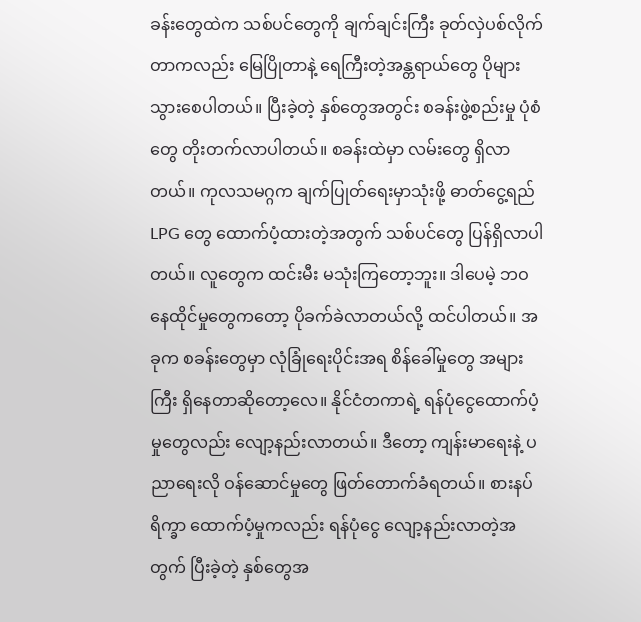ခန်းတွေထဲက သစ်ပင်တွေကို ချက်ချင်းကြီး ခုတ်လှဲပစ်လိုက်တာကလည်း မြေပြိုတာနဲ့ ရေကြီးတဲ့အန္တရာယ်တွေ ပိုများသွားစေပါတယ်။ ပြီးခဲ့တဲ့ နှစ်တွေအတွင်း စခန်းဖွဲ့စည်းမှု ပုံစံတွေ တိုးတက်လာပါတယ်။ စခန်းထဲမှာ လမ်းတွေ ရှိလာတယ်။ ကုလသမဂ္ဂက ချက်ပြုတ်ရေးမှာသုံးဖို့ ဓာတ်ငွေ့ရည် LPG တွေ ထောက်ပံ့ထားတဲ့အတွက် သစ်ပင်တွေ ပြန်ရှိလာပါတယ်။ လူတွေက ထင်းမီး မသုံးကြတော့ဘူး။ ဒါပေမဲ့ ဘဝနေထိုင်မှုတွေကတော့ ပိုခက်ခဲလာတယ်လို့ ထင်ပါတယ်။ အခုက စခန်းတွေမှာ လုံခြုံရေးပိုင်းအရ စိန်ခေါ်မှုတွေ အများကြီး ရှိနေတာဆိုတော့လေ။ နိုင်ငံတကာရဲ့ ရန်ပုံငွေထောက်ပံ့မှုတွေလည်း လျော့နည်းလာတယ်။ ဒီတော့ ကျန်းမာရေးနဲ့ ပညာရေးလို ဝန်ဆောင်မှုတွေ ဖြတ်တောက်ခံရတယ်။ စားနပ်ရိက္ခာ ထောက်ပံ့မှုကလည်း ရန်ပုံငွေ လျော့နည်းလာတဲ့အတွက် ပြီးခဲ့တဲ့ နှစ်တွေအ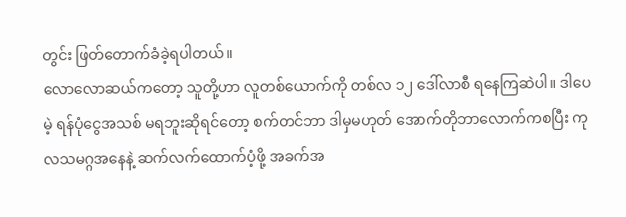တွင်း ဖြတ်တောက်ခံခဲ့ရပါတယ်။
လောလောဆယ်ကတော့ သူတို့ဟာ လူတစ်ယောက်ကို တစ်လ ၁၂ ဒေါ်လာစီ ရနေကြဆဲပါ။ ဒါပေမဲ့ ရန်ပုံငွေအသစ် မရဘူးဆိုရင်တော့ စက်တင်ဘာ ဒါမှမဟုတ် အောက်တိုဘာလောက်ကစပြီး ကုလသမဂ္ဂအနေနဲ့ ဆက်လက်ထောက်ပံ့ဖို့ အခက်အ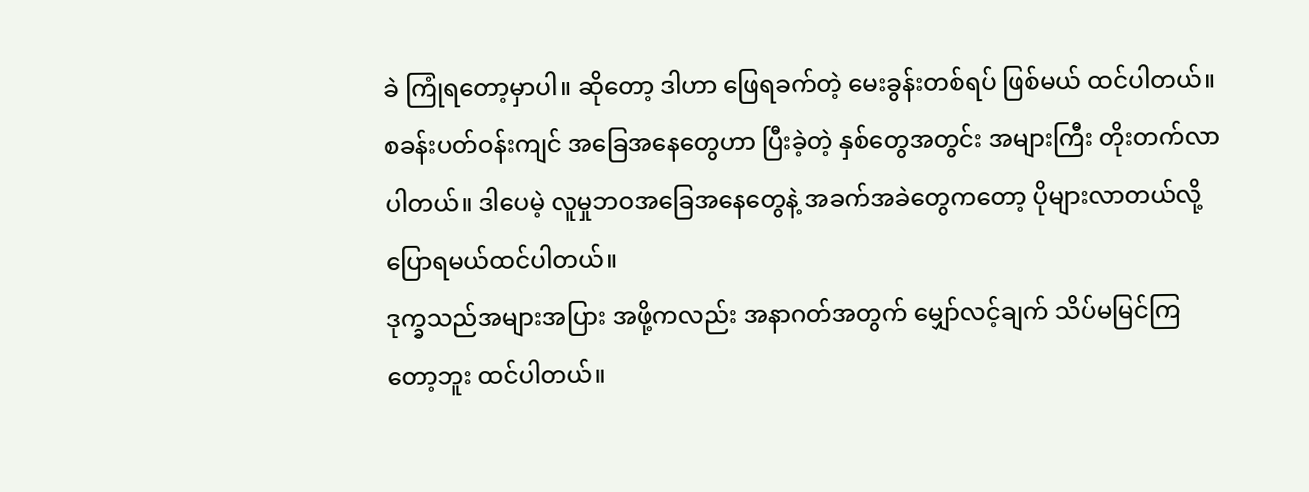ခဲ ကြုံရတော့မှာပါ။ ဆိုတော့ ဒါဟာ ဖြေရခက်တဲ့ မေးခွန်းတစ်ရပ် ဖြစ်မယ် ထင်ပါတယ်။ စခန်းပတ်ဝန်းကျင် အခြေအနေတွေဟာ ပြီးခဲ့တဲ့ နှစ်တွေအတွင်း အများကြီး တိုးတက်လာပါတယ်။ ဒါပေမဲ့ လူမှုဘဝအခြေအနေတွေနဲ့ အခက်အခဲတွေကတော့ ပိုများလာတယ်လို့ ပြောရမယ်ထင်ပါတယ်။
ဒုက္ခသည်အများအပြား အဖို့ကလည်း အနာဂတ်အတွက် မျှော်လင့်ချက် သိပ်မမြင်ကြတော့ဘူး ထင်ပါတယ်။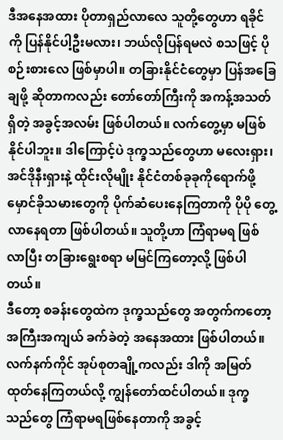ဒီအနေအထား ပိုတာရှည်လာလေ သူတို့တွေဟာ ရခိုင်ကို ပြန်နိုင်ပါ့ဦးမလား၊ ဘယ်လိုပြန်ရမလဲ စသဖြင့် ပိုစဉ်းစားလေ ဖြစ်မှာပါ။ တခြားနိုင်ငံတွေမှာ ပြန်အခြေချဖို့ ဆိုတာကလည်း တော်တော်ကြီးကို အကန့်အသတ်ရှိတဲ့ အခွင့်အလမ်း ဖြစ်ပါတယ်။ လက်တွေ့မှာ မဖြစ်နိုင်ပါဘူး။ ဒါကြောင့်ပဲ ဒုက္ခသည်တွေဟာ မလေးရှား၊ အင်ဒိုနီးရှားနဲ့ ထိုင်းလိုမျိုး နိုင်ငံတစ်ခုခုကိုရောက်ဖို့ မှောင်ခိုသမားတွေကို ပိုက်ဆံပေးနေကြတာကို ပိုပို တွေ့လာနေရတာ ဖြစ်ပါတယ်။ သူတို့ဟာ ကြံရာမရ ဖြစ်လာပြီး တခြားရွေးစရာ မမြင်ကြတော့လို့ ဖြစ်ပါတယ်။
ဒီတော့ စခန်းတွေထဲက ဒုက္ခသည်တွေ အတွက်ကတော့ အကြီးအကျယ် ခက်ခဲတဲ့ အနေအထား ဖြစ်ပါတယ်။ လက်နက်ကိုင် အုပ်စုတချို့ကလည်း ဒါကို အမြတ်ထုတ်နေကြတယ်လို့ ကျွန်တော်ထင်ပါတယ်။ ဒုက္ခသည်တွေ ကြံရာမရဖြစ်နေတာကို အခွင့်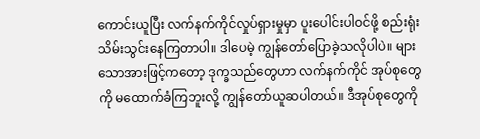ကောင်းယူပြီး လက်နက်ကိုင်လှုပ်ရှားမှုမှာ ပူးပေါင်းပါဝင်ဖို့ စည်းရုံးသိမ်းသွင်းနေကြတာပါ။ ဒါပေမဲ့ ကျွန်တော်ပြောခဲ့သလိုပါပဲ။ များသောအားဖြင့်ကတော့ ဒုက္ခသည်တွေဟာ လက်နက်ကိုင် အုပ်စုတွေကို မထောက်ခံကြဘူးလို့ ကျွန်တော်ယူဆပါတယ်။ ဒီအုပ်စုတွေကို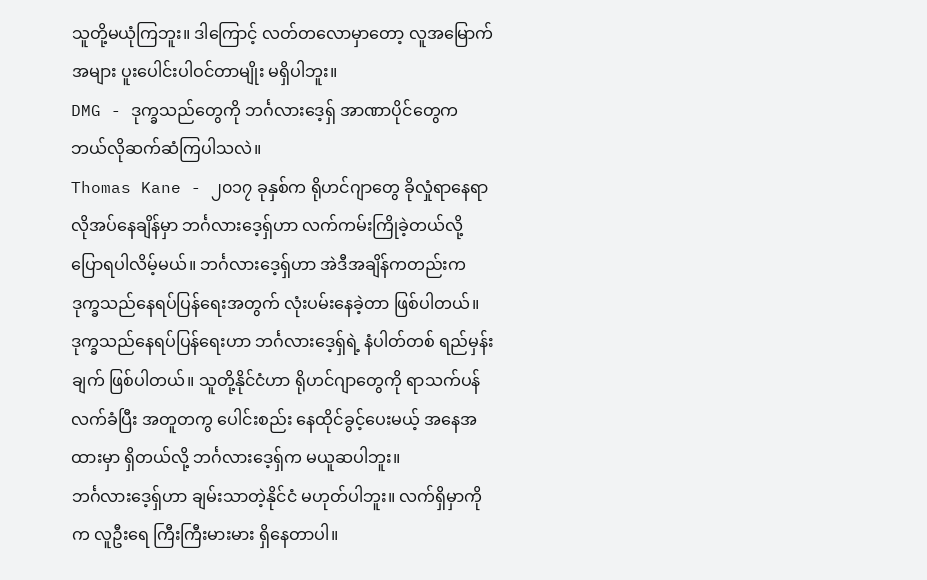သူတို့မယုံကြဘူး။ ဒါကြောင့် လတ်တလောမှာတော့ လူအမြောက်အများ ပူးပေါင်းပါဝင်တာမျိုး မရှိပါဘူး။
DMG - ဒုက္ခသည်တွေကို ဘင်္ဂလားဒေ့ရှ် အာဏာပိုင်တွေက ဘယ်လိုဆက်ဆံကြပါသလဲ။
Thomas Kane - ၂၀၁၇ ခုနှစ်က ရိုဟင်ဂျာတွေ ခိုလှုံရာနေရာ လိုအပ်နေချိန်မှာ ဘင်္ဂလားဒေ့ရှ်ဟာ လက်ကမ်းကြိုခဲ့တယ်လို့ ပြောရပါလိမ့်မယ်။ ဘင်္ဂလားဒေ့ရှ်ဟာ အဲဒီအချိန်ကတည်းက ဒုက္ခသည်နေရပ်ပြန်ရေးအတွက် လုံးပမ်းနေခဲ့တာ ဖြစ်ပါတယ်။ ဒုက္ခသည်နေရပ်ပြန်ရေးဟာ ဘင်္ဂလားဒေ့ရှ်ရဲ့ နံပါတ်တစ် ရည်မှန်းချက် ဖြစ်ပါတယ်။ သူတို့နိုင်ငံဟာ ရိုဟင်ဂျာတွေကို ရာသက်ပန်လက်ခံပြီး အတူတကွ ပေါင်းစည်း နေထိုင်ခွင့်ပေးမယ့် အနေအထားမှာ ရှိတယ်လို့ ဘင်္ဂလားဒေ့ရှ်က မယူဆပါဘူး။
ဘင်္ဂလားဒေ့ရှ်ဟာ ချမ်းသာတဲ့နိုင်ငံ မဟုတ်ပါဘူး။ လက်ရှိမှာကိုက လူဦးရေ ကြီးကြီးမားမား ရှိနေတာပါ။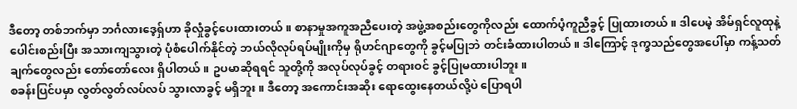ဒီတော့ တစ်ဘက်မှာ ဘင်္ဂလားဒေ့ရှ်ဟာ ခိုလှုံခွင့်ပေးထားတယ်။ စာနာမှုအကူအညီပေးတဲ့ အဖွဲ့အစည်းတွေကိုလည်း ထောက်ပံ့ကူညီခွင့် ပြုထားတယ်။ ဒါပေမဲ့ အိမ်ရှင်လူထုနဲ့ ပေါင်းစည်းပြီး အသားကျသွားတဲ့ ပုံစံပေါက်နိုင်တဲ့ ဘယ်လိုလုပ်ရပ်မျိုးကိုမှ ရိုဟင်ဂျာတွေကို ခွင့်မပြုဘဲ တင်းခံထားပါတယ်။ ဒါကြောင့် ဒုက္ခသည်တွေအပေါ်မှာ ကန့်သတ်ချက်တွေလည်း တော်တော်လေး ရှိပါတယ်။ ဥပမာဆိုရရင် သူတို့ကို အလုပ်လုပ်ခွင့် တရားဝင် ခွင့်ပြုမထားပါဘူး။
စခန်းပြင်ပမှာ လွတ်လွတ်လပ်လပ် သွားလာခွင့် မရှိဘူး။ ဒီတော့ အကောင်းအဆိုး ရောထွေးနေတယ်လို့ပဲ ပြောရပါ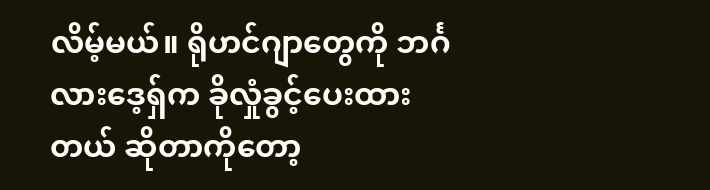လိမ့်မယ်။ ရိုဟင်ဂျာတွေကို ဘင်္ဂလားဒေ့ရှ်က ခိုလှုံခွင့်ပေးထားတယ် ဆိုတာကိုတော့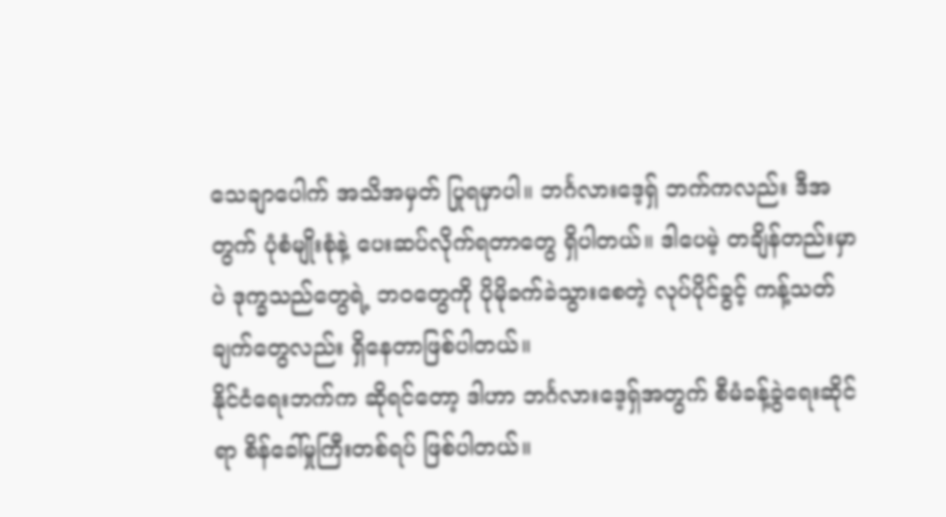သေချာပေါက် အသိအမှတ် ပြုရမှာပါ။ ဘင်္ဂလားဒေ့ရှ် ဘက်ကလည်း ဒီအတွက် ပုံစံမျိုးစုံနဲ့ ပေးဆပ်လိုက်ရတာတွေ ရှိပါတယ်။ ဒါပေမဲ့ တချိန်တည်းမှာပဲ ဒုက္ခသည်တွေရဲ့ ဘဝတွေကို ပိုမိုခက်ခဲသွားစေတဲ့ လုပ်ပိုင်ခွင့် ကန့်သတ်ချက်တွေလည်း ရှိနေတာဖြစ်ပါတယ်။
နိုင်ငံရေးဘက်က ဆိုရင်တော့ ဒါဟာ ဘင်္ဂလားဒေ့ရှ်အတွက် စီမံခန့်ခွဲရေးဆိုင်ရာ စိန်ခေါ်မှုကြီးတစ်ရပ် ဖြစ်ပါတယ်။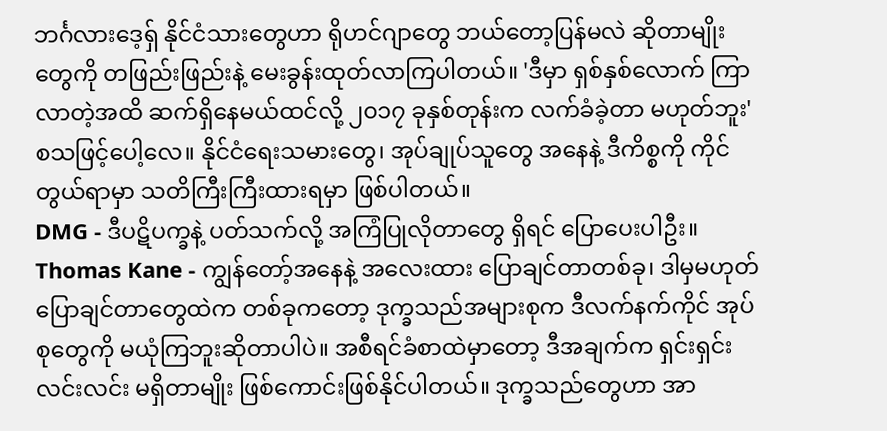ဘင်္ဂလားဒေ့ရှ် နိုင်ငံသားတွေဟာ ရိုဟင်ဂျာတွေ ဘယ်တော့ပြန်မလဲ ဆိုတာမျိုးတွေကို တဖြည်းဖြည်းနဲ့ မေးခွန်းထုတ်လာကြပါတယ်။ 'ဒီမှာ ရှစ်နှစ်လောက် ကြာလာတဲ့အထိ ဆက်ရှိနေမယ်ထင်လို့ ၂၀၁၇ ခုနှစ်တုန်းက လက်ခံခဲ့တာ မဟုတ်ဘူး' စသဖြင့်ပေါ့လေ။ နိုင်ငံရေးသမားတွေ၊ အုပ်ချုပ်သူတွေ အနေနဲ့ ဒီကိစ္စကို ကိုင်တွယ်ရာမှာ သတိကြီးကြီးထားရမှာ ဖြစ်ပါတယ်။
DMG - ဒီပဋိပက္ခနဲ့ ပတ်သက်လို့ အကြံပြုလိုတာတွေ ရှိရင် ပြောပေးပါဦး။
Thomas Kane - ကျွန်တော့်အနေနဲ့ အလေးထား ပြောချင်တာတစ်ခု၊ ဒါမှမဟုတ် ပြောချင်တာတွေထဲက တစ်ခုကတော့ ဒုက္ခသည်အများစုက ဒီလက်နက်ကိုင် အုပ်စုတွေကို မယုံကြဘူးဆိုတာပါပဲ။ အစီရင်ခံစာထဲမှာတော့ ဒီအချက်က ရှင်းရှင်းလင်းလင်း မရှိတာမျိုး ဖြစ်ကောင်းဖြစ်နိုင်ပါတယ်။ ဒုက္ခသည်တွေဟာ အာ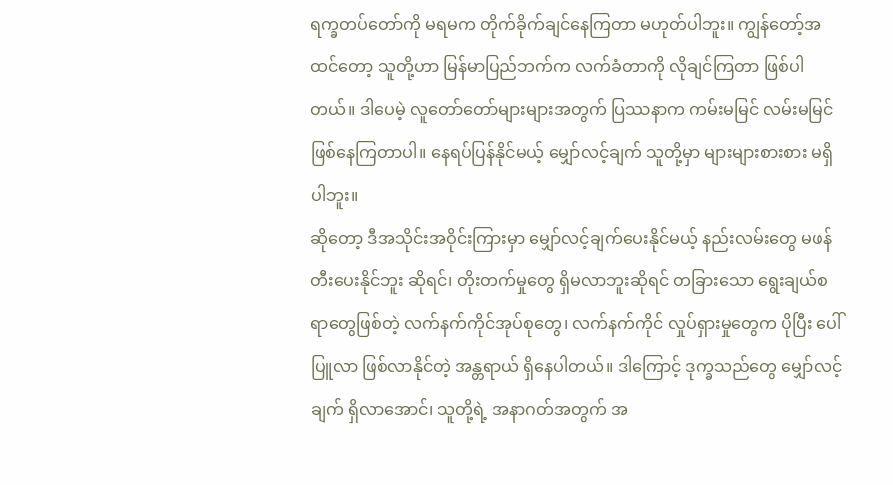ရက္ခတပ်တော်ကို မရမက တိုက်ခိုက်ချင်နေကြတာ မဟုတ်ပါဘူး။ ကျွန်တော့်အထင်တော့ သူတို့ဟာ မြန်မာပြည်ဘက်က လက်ခံတာကို လိုချင်ကြတာ ဖြစ်ပါတယ်။ ဒါပေမဲ့ လူတော်တော်များများအတွက် ပြဿနာက ကမ်းမမြင် လမ်းမမြင် ဖြစ်နေကြတာပါ။ နေရပ်ပြန်နိုင်မယ့် မျှော်လင့်ချက် သူတို့မှာ များများစားစား မရှိပါဘူး။
ဆိုတော့ ဒီအသိုင်းအဝိုင်းကြားမှာ မျှော်လင့်ချက်ပေးနိုင်မယ့် နည်းလမ်းတွေ မဖန်တီးပေးနိုင်ဘူး ဆိုရင်၊ တိုးတက်မှုတွေ ရှိမလာဘူးဆိုရင် တခြားသော ရွေးချယ်စရာတွေဖြစ်တဲ့ လက်နက်ကိုင်အုပ်စုတွေ၊ လက်နက်ကိုင် လှုပ်ရှားမှုတွေက ပိုပြီး ပေါ်ပြူလာ ဖြစ်လာနိုင်တဲ့ အန္တရာယ် ရှိနေပါတယ်။ ဒါကြောင့် ဒုက္ခသည်တွေ မျှော်လင့်ချက် ရှိလာအောင်၊ သူတို့ရဲ့ အနာဂတ်အတွက် အ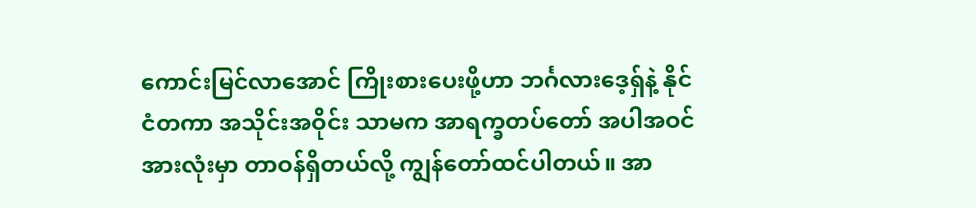ကောင်းမြင်လာအောင် ကြိုးစားပေးဖို့ဟာ ဘင်္ဂလားဒေ့ရှ်နဲ့ နိုင်ငံတကာ အသိုင်းအဝိုင်း သာမက အာရက္ခတပ်တော် အပါအဝင် အားလုံးမှာ တာဝန်ရှိတယ်လို့ ကျွန်တော်ထင်ပါတယ်။ အာ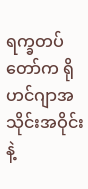ရက္ခတပ်တော်က ရိုဟင်ဂျာအသိုင်းအဝိုင်းနဲ့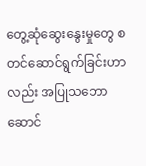တွေ့ဆုံဆွေးနွေးမှုတွေ စတင်ဆောင်ရွက်ခြင်းဟာလည်း အပြုသဘောဆောင်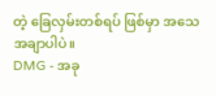တဲ့ ခြေလှမ်းတစ်ရပ် ဖြစ်မှာ အသေအချာပါပဲ။
DMG - အခု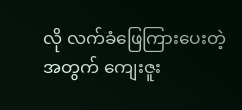လို လက်ခံဖြေကြားပေးတဲ့အတွက် ကျေးဇူး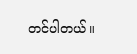တင်ပါတယ်။